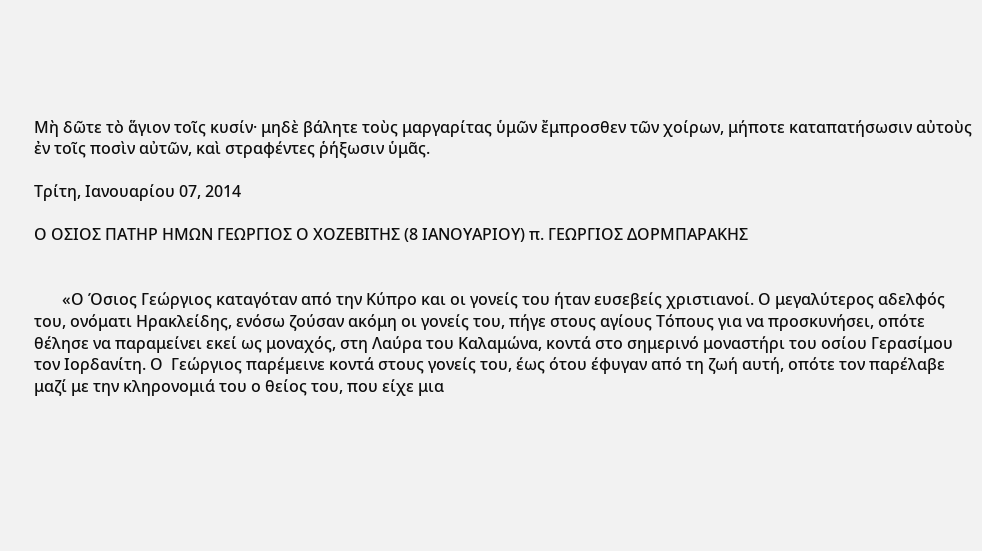Μὴ δῶτε τὸ ἅγιον τοῖς κυσίν· μηδὲ βάλητε τοὺς μαργαρίτας ὑμῶν ἔμπροσθεν τῶν χοίρων, μήποτε καταπατήσωσιν αὐτοὺς ἐν τοῖς ποσὶν αὐτῶν, καὶ στραφέντες ῥήξωσιν ὑμᾶς.

Τρίτη, Ιανουαρίου 07, 2014

Ο ΟΣΙΟΣ ΠΑΤΗΡ ΗΜΩΝ ΓΕΩΡΓΙΟΣ Ο ΧΟΖΕΒΙΤΗΣ (8 ΙΑΝΟΥΑΡΙΟΥ) π. ΓΕΩΡΓΙΟΣ ΔΟΡΜΠΑΡΑΚΗΣ


       «Ο Όσιος Γεώργιος καταγόταν από την Κύπρο και οι γονείς του ήταν ευσεβείς χριστιανοί. Ο μεγαλύτερος αδελφός του, ονόματι Ηρακλείδης, ενόσω ζούσαν ακόμη οι γονείς του, πήγε στους αγίους Τόπους για να προσκυνήσει, οπότε θέλησε να παραμείνει εκεί ως μοναχός, στη Λαύρα του Καλαμώνα, κοντά στο σημερινό μοναστήρι του οσίου Γερασίμου τον Ιορδανίτη. Ο  Γεώργιος παρέμεινε κοντά στους γονείς του, έως ότου έφυγαν από τη ζωή αυτή, οπότε τον παρέλαβε μαζί με την κληρονομιά του ο θείος του, που είχε μια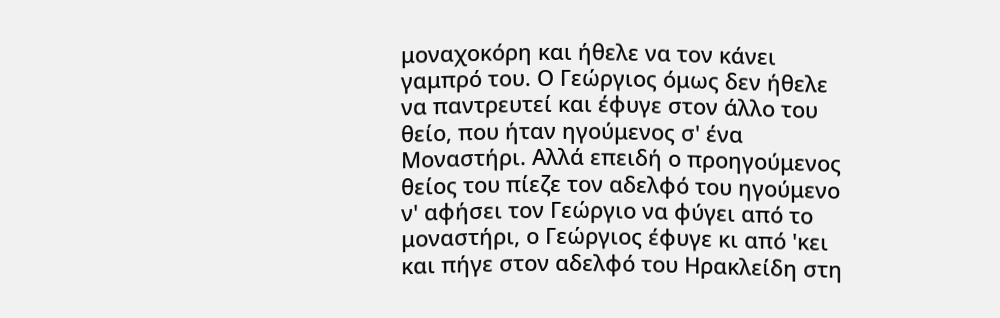μοναχοκόρη και ήθελε να τον κάνει γαμπρό του. Ο Γεώργιος όμως δεν ήθελε να παντρευτεί και έφυγε στον άλλο του θείο, που ήταν ηγούμενος σ' ένα Μοναστήρι. Αλλά επειδή ο προηγούμενος θείος του πίεζε τον αδελφό του ηγούμενο ν' αφήσει τον Γεώργιο να φύγει από το μοναστήρι, ο Γεώργιος έφυγε κι από 'κει και πήγε στον αδελφό του Ηρακλείδη στη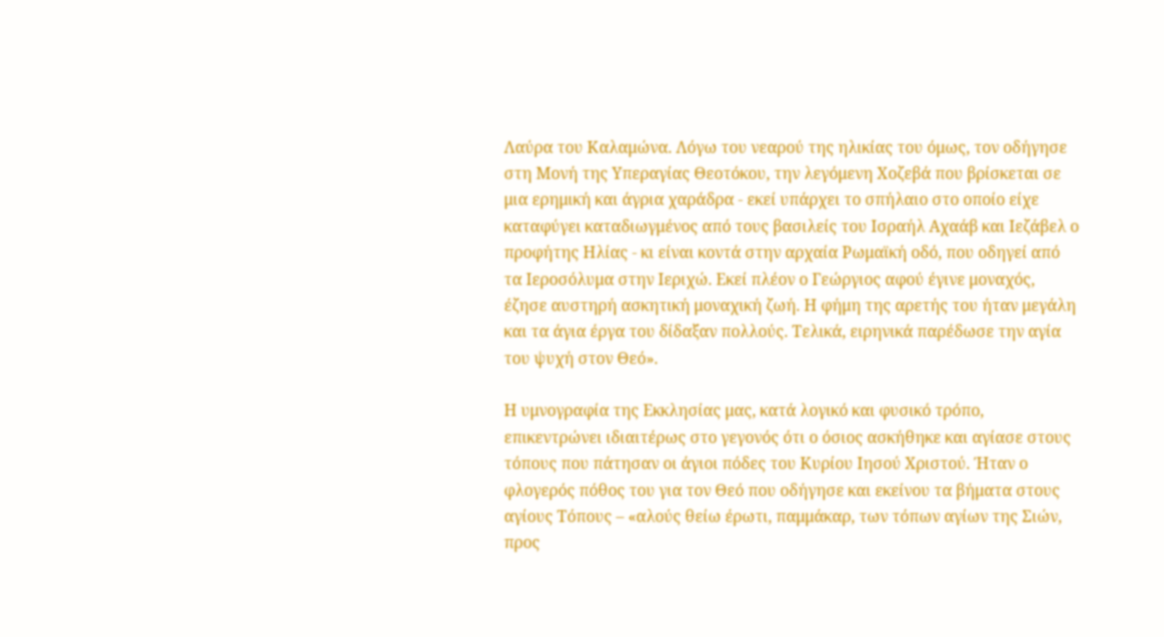Λαύρα του Καλαμώνα. Λόγω του νεαρού της ηλικίας του όμως, τον οδήγησε στη Μονή της Υπεραγίας Θεοτόκου, την λεγόμενη Χοζεβά που βρίσκεται σε μια ερημική και άγρια χαράδρα - εκεί υπάρχει το σπήλαιο στο οποίο είχε καταφύγει καταδιωγμένος από τους βασιλείς του Ισραήλ Αχαάβ και Ιεζάβελ ο προφήτης Ηλίας - κι είναι κοντά στην αρχαία Ρωμαϊκή οδό, που οδηγεί από τα Ιεροσόλυμα στην Ιεριχώ. Εκεί πλέον ο Γεώργιος αφού έγινε μοναχός, έζησε αυστηρή ασκητική μοναχική ζωή. Η φήμη της αρετής του ήταν μεγάλη και τα άγια έργα του δίδαξαν πολλούς. Τελικά, ειρηνικά παρέδωσε την αγία του ψυχή στον Θεό».

Η υμνογραφία της Εκκλησίας μας, κατά λογικό και φυσικό τρόπο, επικεντρώνει ιδιαιτέρως στο γεγονός ότι ο όσιος ασκήθηκε και αγίασε στους τόπους που πάτησαν οι άγιοι πόδες του Κυρίου Ιησού Χριστού. Ήταν ο φλογερός πόθος του για τον Θεό που οδήγησε και εκείνου τα βήματα στους αγίους Τόπους – «αλούς θείω έρωτι, παμμάκαρ, των τόπων αγίων της Σιών, προς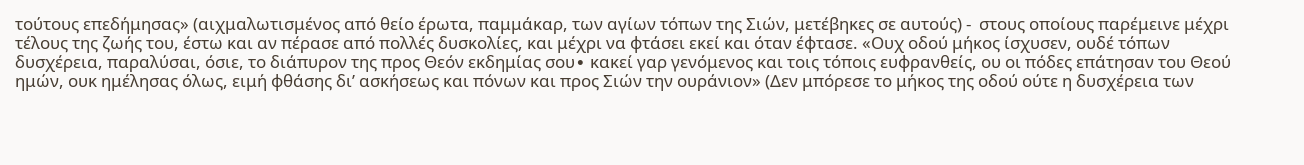τούτους επεδήμησας» (αιχμαλωτισμένος από θείο έρωτα, παμμάκαρ, των αγίων τόπων της Σιών, μετέβηκες σε αυτούς) -  στους οποίους παρέμεινε μέχρι τέλους της ζωής του, έστω και αν πέρασε από πολλές δυσκολίες, και μέχρι να φτάσει εκεί και όταν έφτασε. «Ουχ οδού μήκος ίσχυσεν, ουδέ τόπων δυσχέρεια, παραλύσαι, όσιε, το διάπυρον της προς Θεόν εκδημίας σου∙ κακεί γαρ γενόμενος και τοις τόποις ευφρανθείς, ου οι πόδες επάτησαν του Θεού ημών, ουκ ημέλησας όλως, ειμή φθάσης δι’ ασκήσεως και πόνων και προς Σιών την ουράνιον» (Δεν μπόρεσε το μήκος της οδού ούτε η δυσχέρεια των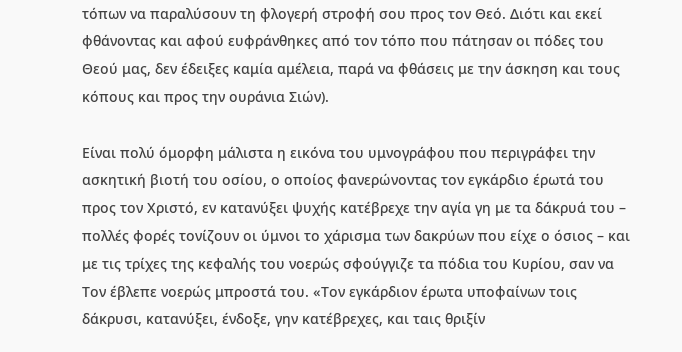τόπων να παραλύσουν τη φλογερή στροφή σου προς τον Θεό. Διότι και εκεί φθάνοντας και αφού ευφράνθηκες από τον τόπο που πάτησαν οι πόδες του Θεού μας, δεν έδειξες καμία αμέλεια, παρά να φθάσεις με την άσκηση και τους κόπους και προς την ουράνια Σιών).

Είναι πολύ όμορφη μάλιστα η εικόνα του υμνογράφου που περιγράφει την ασκητική βιοτή του οσίου, ο οποίος φανερώνοντας τον εγκάρδιο έρωτά του προς τον Χριστό, εν κατανύξει ψυχής κατέβρεχε την αγία γη με τα δάκρυά του – πολλές φορές τονίζουν οι ύμνοι το χάρισμα των δακρύων που είχε ο όσιος – και με τις τρίχες της κεφαλής του νοερώς σφούγγιζε τα πόδια του Κυρίου, σαν να Τον έβλεπε νοερώς μπροστά του. «Τον εγκάρδιον έρωτα υποφαίνων τοις δάκρυσι, κατανύξει, ένδοξε, γην κατέβρεχες, και ταις θριξίν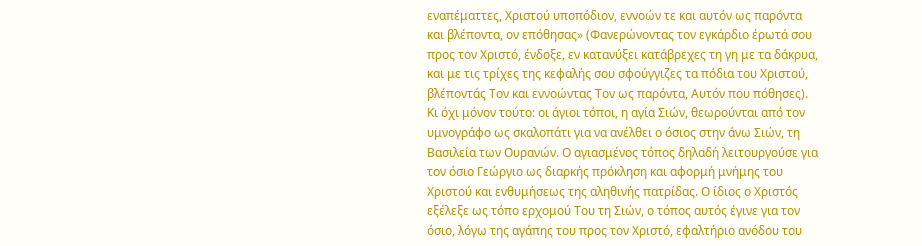εναπέματτες, Χριστού υποπόδιον, εννοών τε και αυτόν ως παρόντα και βλέποντα, ον επόθησας» (Φανερώνοντας τον εγκάρδιο έρωτά σου προς τον Χριστό, ένδοξε, εν κατανύξει κατάβρεχες τη γη με τα δάκρυα, και με τις τρίχες της κεφαλής σου σφούγγιζες τα πόδια του Χριστού, βλέποντάς Τον και εννοώντας Τον ως παρόντα, Αυτόν που πόθησες). Κι όχι μόνον τούτο: οι άγιοι τόποι, η αγία Σιών, θεωρούνται από τον υμνογράφο ως σκαλοπάτι για να ανέλθει ο όσιος στην άνω Σιών, τη Βασιλεία των Ουρανών. Ο αγιασμένος τόπος δηλαδή λειτουργούσε για τον όσιο Γεώργιο ως διαρκής πρόκληση και αφορμή μνήμης του Χριστού και ενθυμήσεως της αληθινής πατρίδας. Ο ίδιος ο Χριστός εξέλεξε ως τόπο ερχομού Του τη Σιών, ο τόπος αυτός έγινε για τον όσιο, λόγω της αγάπης του προς τον Χριστό, εφαλτήριο ανόδου του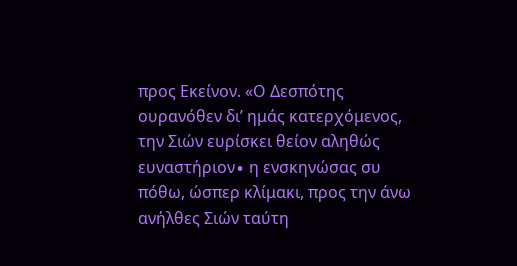προς Εκείνον. «Ο Δεσπότης ουρανόθεν δι’ ημάς κατερχόμενος, την Σιών ευρίσκει θείον αληθώς ευναστήριον∙ η ενσκηνώσας συ πόθω, ώσπερ κλίμακι, προς την άνω ανήλθες Σιών ταύτη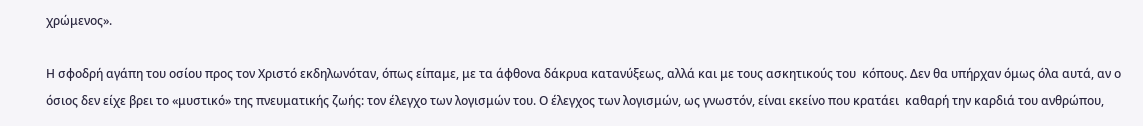χρώμενος».

Η σφοδρή αγάπη του οσίου προς τον Χριστό εκδηλωνόταν, όπως είπαμε, με τα άφθονα δάκρυα κατανύξεως, αλλά και με τους ασκητικούς του  κόπους. Δεν θα υπήρχαν όμως όλα αυτά, αν ο όσιος δεν είχε βρει το «μυστικό» της πνευματικής ζωής: τον έλεγχο των λογισμών του. Ο έλεγχος των λογισμών, ως γνωστόν, είναι εκείνο που κρατάει  καθαρή την καρδιά του ανθρώπου,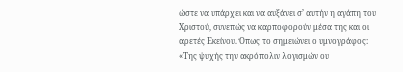ώστε να υπάρχει και να αυξάνει σ’ αυτήν η αγάπη του Χριστού, συνεπώς να καρποφορούν μέσα της και οι αρετές Εκείνου. Όπως το σημειώνει ο υμνογράφος: «Της ψυχής την ακρόπολιν λογισμών ου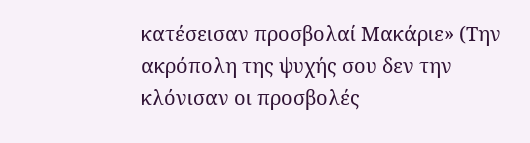κατέσεισαν προσβολαί Μακάριε» (Την ακρόπολη της ψυχής σου δεν την κλόνισαν οι προσβολές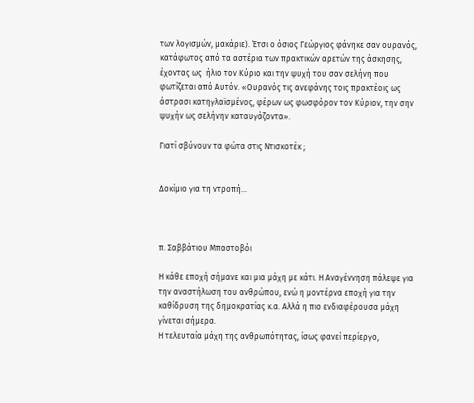των λογισμών, μακάριε). Έτσι ο όσιος Γεώργιος φάνηκε σαν ουρανός, κατάφωτος από τα αστέρια των πρακτικών αρετών της άσκησης, έχοντας ως  ήλιο τον Κύριο και την ψυχή του σαν σελήνη που φωτίζεται από Αυτόν. «Ουρανός τις ανεφάνης τοις πρακτέοις ως άστρασι κατηγλαϊσμένος, φέρων ως φωσφόρον τον Κύριον, την σην ψυχήν ως σελήνην καταυγάζοντα».

Γιατί σβύνουν τα φώτα στις Ντισκοτέκ ;


Δοκίμιο για τη ντροπή...



π. Σαββάτιου Μπαστοβόι

Η κάθε εποχή σήμανε και μια μάχη με κάτι. Η Αναγέννηση πάλεψε για την αναστήλωση του ανθρώπου, ενώ η μοντέρνα εποχή για την καθίδρυση της δημοκρατίας κ.α. Αλλά η πιο ενδιαφέρουσα μάχη γίνεται σήμερα.
Η τελευταία μάχη της ανθρωπότητας, ίσως φανεί περίεργο,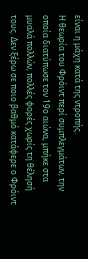είναι η μάχη κατά της ντροπής.
Η θεωρία του Φρόιντ περί συμπλεγμάτων, την οποία διατύπωσε τον 19ο αιώνα, μπήκε στα μυαλά πολλών, πολλές φορές χωρίς τη θέλησή τους. Δεν ξέρω σε ποιο βαθμό κατάφερε ο Φρόιντ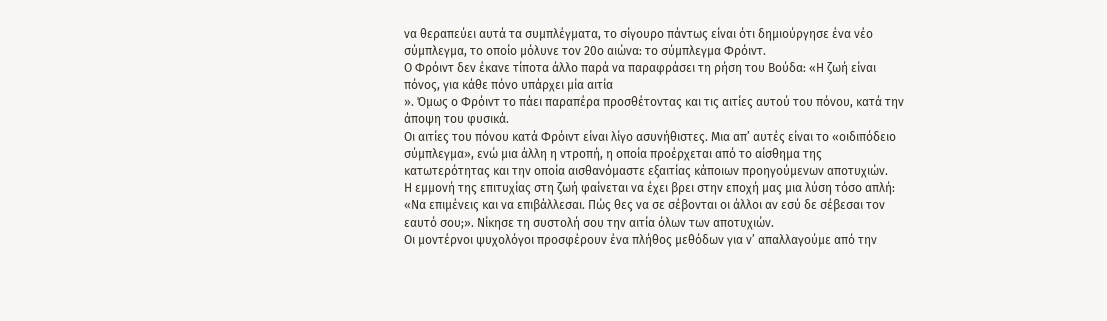να θεραπεύει αυτά τα συμπλέγματα, το σίγουρο πάντως είναι ότι δημιούργησε ένα νέο σύμπλεγμα, το οποίο μόλυνε τον 20ο αιώνα: το σύμπλεγμα Φρόιντ.
Ο Φρόιντ δεν έκανε τίποτα άλλο παρά να παραφράσει τη ρήση του Βούδα: «Η ζωή είναι πόνος, για κάθε πόνο υπάρχει μία αιτία
». Όμως ο Φρόιντ το πάει παραπέρα προσθέτοντας και τις αιτίες αυτού του πόνου, κατά την άποψη του φυσικά.
Οι αιτίες του πόνου κατά Φρόιντ είναι λίγο ασυνήθιστες. Μια απ’ αυτές είναι το «οιδιπόδειο σύμπλεγμα», ενώ μια άλλη η ντροπή, η οποία προέρχεται από το αίσθημα της κατωτερότητας και την οποία αισθανόμαστε εξαιτίας κάποιων προηγούμενων αποτυχιών.
Η εμμονή της επιτυχίας στη ζωή φαίνεται να έχει βρει στην εποχή μας μια λύση τόσο απλή: «Να επιμένεις και να επιβάλλεσαι. Πώς θες να σε σέβονται οι άλλοι αν εσύ δε σέβεσαι τον εαυτό σου;». Νίκησε τη συστολή σου την αιτία όλων των αποτυχιών.
Οι μοντέρνοι ψυχολόγοι προσφέρουν ένα πλήθος μεθόδων για ν’ απαλλαγούμε από την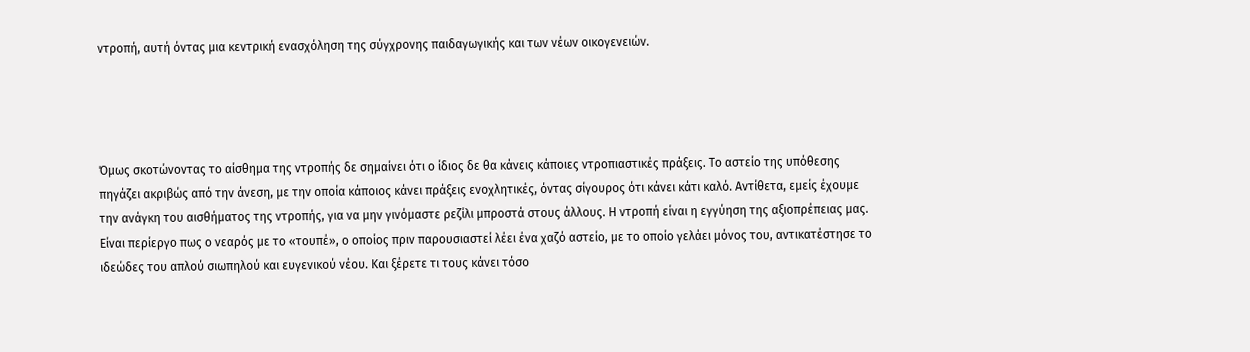ντροπή, αυτή όντας μια κεντρική ενασχόληση της σύγχρονης παιδαγωγικής και των νέων οικογενειών.




Όμως σκοτώνοντας το αίσθημα της ντροπής δε σημαίνει ότι ο ίδιος δε θα κάνεις κάποιες ντροπιαστικές πράξεις. Το αστείο της υπόθεσης πηγάζει ακριβώς από την άνεση, με την οποία κάποιος κάνει πράξεις ενοχλητικές, όντας σίγουρος ότι κάνει κάτι καλό. Αντίθετα, εμείς έχουμε την ανάγκη του αισθήματος της ντροπής, για να μην γινόμαστε ρεζίλι μπροστά στους άλλους. Η ντροπή είναι η εγγύηση της αξιοπρέπειας μας.
Είναι περίεργο πως ο νεαρός με το «τουπέ», ο οποίος πριν παρουσιαστεί λέει ένα χαζό αστείο, με το οποίο γελάει μόνος του, αντικατέστησε το ιδεώδες του απλού σιωπηλού και ευγενικού νέου. Και ξέρετε τι τους κάνει τόσο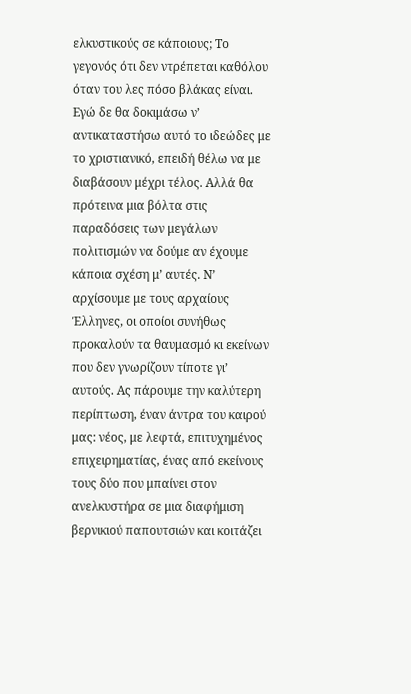ελκυστικούς σε κάποιους; Το γεγονός ότι δεν ντρέπεται καθόλου όταν του λες πόσο βλάκας είναι.
Εγώ δε θα δοκιμάσω ν’ αντικαταστήσω αυτό το ιδεώδες με το χριστιανικό, επειδή θέλω να με διαβάσουν μέχρι τέλος. Αλλά θα πρότεινα μια βόλτα στις παραδόσεις των μεγάλων πολιτισμών να δούμε αν έχουμε κάποια σχέση μ’ αυτές. Ν’ αρχίσουμε με τους αρχαίους Έλληνες, οι οποίοι συνήθως προκαλούν τα θαυμασμό κι εκείνων που δεν γνωρίζουν τίποτε γι’ αυτούς. Ας πάρουμε την καλύτερη περίπτωση, έναν άντρα του καιρού μας: νέος, με λεφτά, επιτυχημένος επιχειρηματίας, ένας από εκείνους τους δύο που μπαίνει στον ανελκυστήρα σε μια διαφήμιση βερνικιού παπουτσιών και κοιτάζει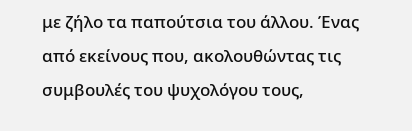με ζήλο τα παπούτσια του άλλου. Ένας από εκείνους που, ακολουθώντας τις συμβουλές του ψυχολόγου τους,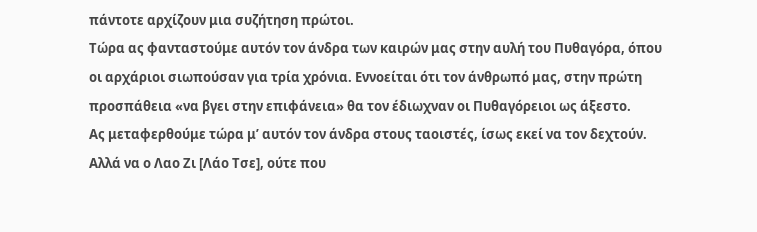πάντοτε αρχίζουν μια συζήτηση πρώτοι.
Τώρα ας φανταστούμε αυτόν τον άνδρα των καιρών μας στην αυλή του Πυθαγόρα, όπου οι αρχάριοι σιωπούσαν για τρία χρόνια. Εννοείται ότι τον άνθρωπό μας, στην πρώτη προσπάθεια «να βγει στην επιφάνεια» θα τον έδιωχναν οι Πυθαγόρειοι ως άξεστο.
Ας μεταφερθούμε τώρα μ’ αυτόν τον άνδρα στους ταοιστές, ίσως εκεί να τον δεχτούν. Αλλά να ο Λαο Ζι [Λάο Τσε], ούτε που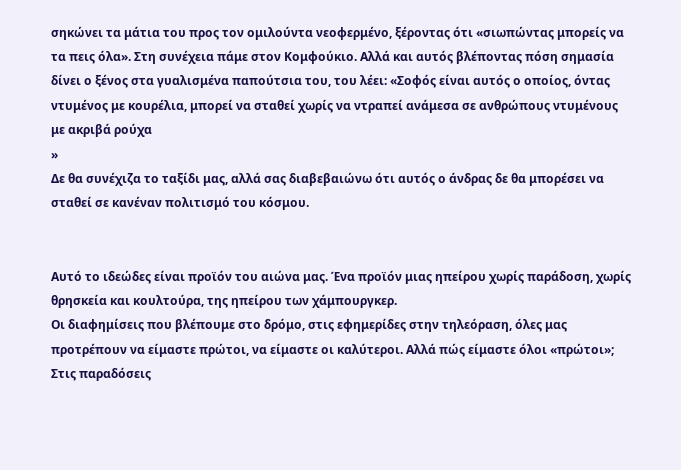σηκώνει τα μάτια του προς τον ομιλούντα νεοφερμένο, ξέροντας ότι «σιωπώντας μπορείς να τα πεις όλα». Στη συνέχεια πάμε στον Κομφούκιο. Αλλά και αυτός βλέποντας πόση σημασία δίνει ο ξένος στα γυαλισμένα παπούτσια του, του λέει: «Σοφός είναι αυτός ο οποίος, όντας ντυμένος με κουρέλια, μπορεί να σταθεί χωρίς να ντραπεί ανάμεσα σε ανθρώπους ντυμένους με ακριβά ρούχα
»
Δε θα συνέχιζα το ταξίδι μας, αλλά σας διαβεβαιώνω ότι αυτός ο άνδρας δε θα μπορέσει να σταθεί σε κανέναν πολιτισμό του κόσμου.


Αυτό το ιδεώδες είναι προϊόν του αιώνα μας. Ένα προϊόν μιας ηπείρου χωρίς παράδοση, χωρίς θρησκεία και κουλτούρα, της ηπείρου των χάμπουργκερ.
Οι διαφημίσεις που βλέπουμε στο δρόμο, στις εφημερίδες στην τηλεόραση, όλες μας προτρέπουν να είμαστε πρώτοι, να είμαστε οι καλύτεροι. Αλλά πώς είμαστε όλοι «πρώτοι»;
Στις παραδόσεις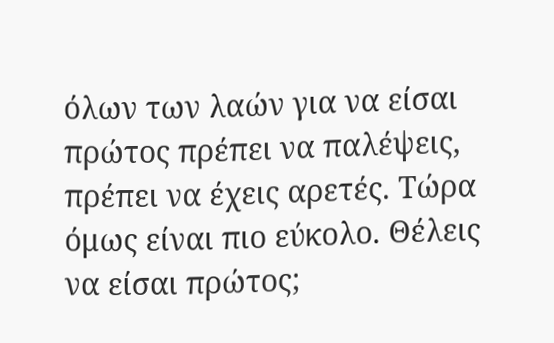όλων των λαών για να είσαι πρώτος πρέπει να παλέψεις, πρέπει να έχεις αρετές. Τώρα όμως είναι πιο εύκολο. Θέλεις να είσαι πρώτος;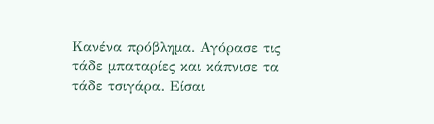Κανένα πρόβλημα. Αγόρασε τις τάδε μπαταρίες και κάπνισε τα τάδε τσιγάρα. Είσαι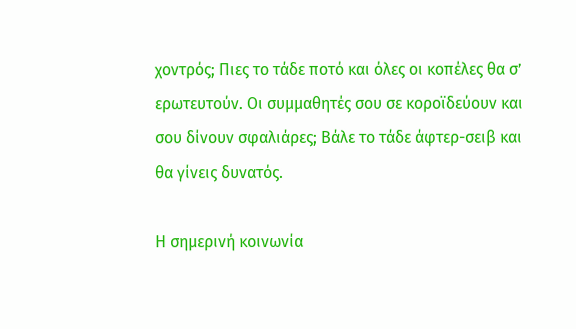χοντρός; Πιες το τάδε ποτό και όλες οι κοπέλες θα σ’ ερωτευτούν. Οι συμμαθητές σου σε κοροϊδεύουν και σου δίνουν σφαλιάρες; Βάλε το τάδε άφτερ-σειβ και θα γίνεις δυνατός.

Η σημερινή κοινωνία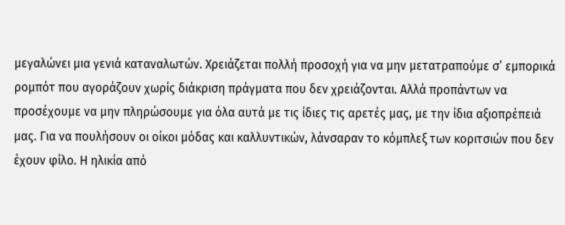μεγαλώνει μια γενιά καταναλωτών. Χρειάζεται πολλή προσοχή για να μην μετατραπούμε σ’ εμπορικά ρομπότ που αγοράζουν χωρίς διάκριση πράγματα που δεν χρειάζονται. Αλλά προπάντων να προσέχουμε να μην πληρώσουμε για όλα αυτά με τις ίδιες τις αρετές μας, με την ίδια αξιοπρέπειά μας. Για να πουλήσουν οι οίκοι μόδας και καλλυντικών, λάνσαραν το κόμπλεξ των κοριτσιών που δεν έχουν φίλο. Η ηλικία από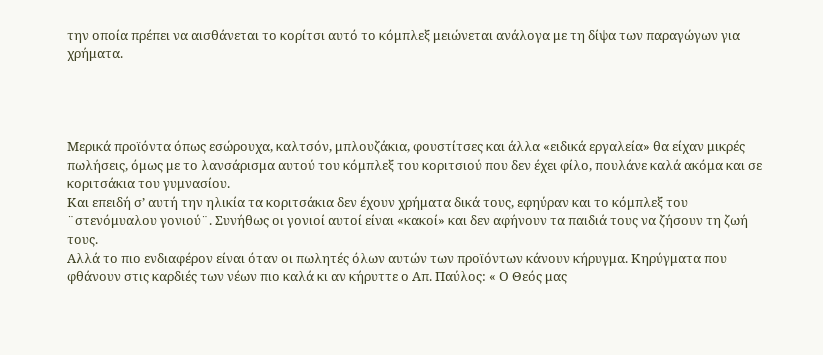την οποία πρέπει να αισθάνεται το κορίτσι αυτό το κόμπλεξ μειώνεται ανάλογα με τη δίψα των παραγώγων για χρήματα.




Μερικά προϊόντα όπως εσώρουχα, καλτσόν, μπλουζάκια, φουστίτσες και άλλα «ειδικά εργαλεία» θα είχαν μικρές πωλήσεις, όμως με το λανσάρισμα αυτού του κόμπλεξ του κοριτσιού που δεν έχει φίλο, πουλάνε καλά ακόμα και σε κοριτσάκια του γυμνασίου.
Και επειδή σ’ αυτή την ηλικία τα κοριτσάκια δεν έχουν χρήματα δικά τους, εφηύραν και το κόμπλεξ του ¨στενόμυαλου γονιού¨. Συνήθως οι γονιοί αυτοί είναι «κακοί» και δεν αφήνουν τα παιδιά τους να ζήσουν τη ζωή τους.
Αλλά το πιο ενδιαφέρον είναι όταν οι πωλητές όλων αυτών των προϊόντων κάνουν κήρυγμα. Κηρύγματα που φθάνουν στις καρδιές των νέων πιο καλά κι αν κήρυττε ο Απ. Παύλος: « Ο Θεός μας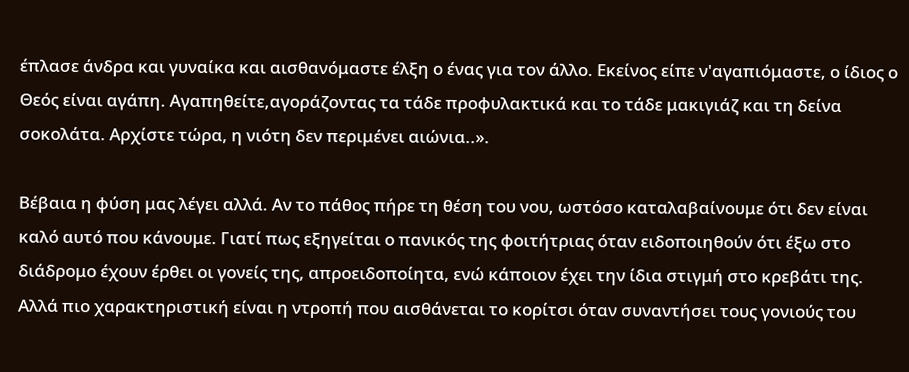έπλασε άνδρα και γυναίκα και αισθανόμαστε έλξη ο ένας για τον άλλο. Εκείνος είπε ν'αγαπιόμαστε, ο ίδιος ο Θεός είναι αγάπη. Αγαπηθείτε,αγοράζοντας τα τάδε προφυλακτικά και το τάδε μακιγιάζ και τη δείνα σοκολάτα. Αρχίστε τώρα, η νιότη δεν περιμένει αιώνια..».

Βέβαια η φύση μας λέγει αλλά. Αν το πάθος πήρε τη θέση του νου, ωστόσο καταλαβαίνουμε ότι δεν είναι καλό αυτό που κάνουμε. Γιατί πως εξηγείται ο πανικός της φοιτήτριας όταν ειδοποιηθούν ότι έξω στο διάδρομο έχουν έρθει οι γονείς της, απροειδοποίητα, ενώ κάποιον έχει την ίδια στιγμή στο κρεβάτι της.
Αλλά πιο χαρακτηριστική είναι η ντροπή που αισθάνεται το κορίτσι όταν συναντήσει τους γονιούς του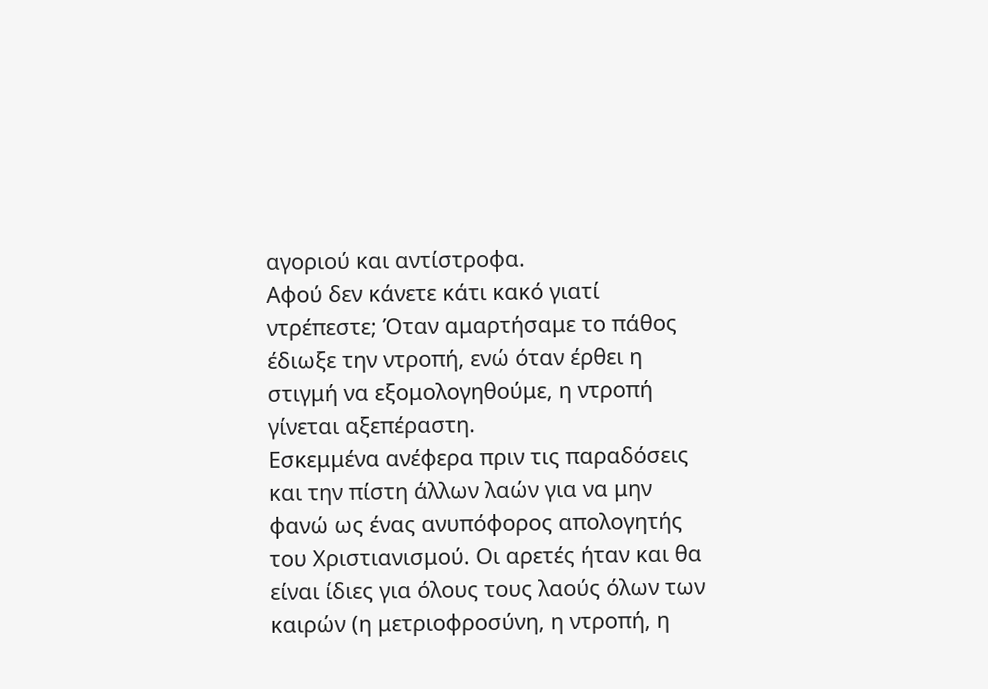αγοριού και αντίστροφα.
Αφού δεν κάνετε κάτι κακό γιατί ντρέπεστε; Όταν αμαρτήσαμε το πάθος έδιωξε την ντροπή, ενώ όταν έρθει η στιγμή να εξομολογηθούμε, η ντροπή γίνεται αξεπέραστη.
Εσκεμμένα ανέφερα πριν τις παραδόσεις και την πίστη άλλων λαών για να μην φανώ ως ένας ανυπόφορος απολογητής του Χριστιανισμού. Οι αρετές ήταν και θα είναι ίδιες για όλους τους λαούς όλων των καιρών (η μετριοφροσύνη, η ντροπή, η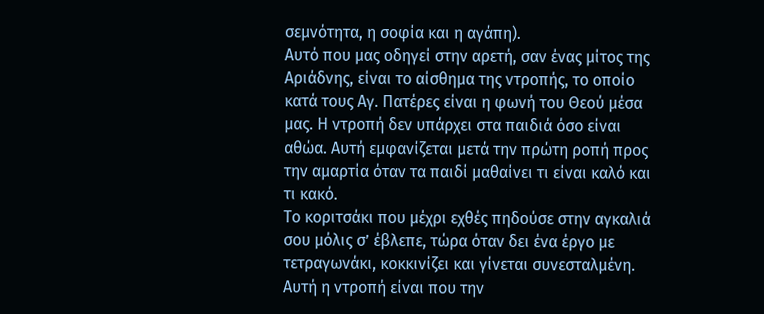σεμνότητα, η σοφία και η αγάπη).
Αυτό που μας οδηγεί στην αρετή, σαν ένας μίτος της Αριάδνης, είναι το αίσθημα της ντροπής, το οποίο κατά τους Αγ. Πατέρες είναι η φωνή του Θεού μέσα μας. Η ντροπή δεν υπάρχει στα παιδιά όσο είναι αθώα. Αυτή εμφανίζεται μετά την πρώτη ροπή προς την αμαρτία όταν τα παιδί μαθαίνει τι είναι καλό και τι κακό.
Το κοριτσάκι που μέχρι εχθές πηδούσε στην αγκαλιά σου μόλις σ’ έβλεπε, τώρα όταν δει ένα έργο με τετραγωνάκι, κοκκινίζει και γίνεται συνεσταλμένη. Αυτή η ντροπή είναι που την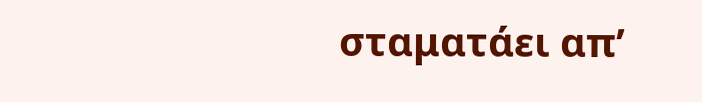σταματάει απ’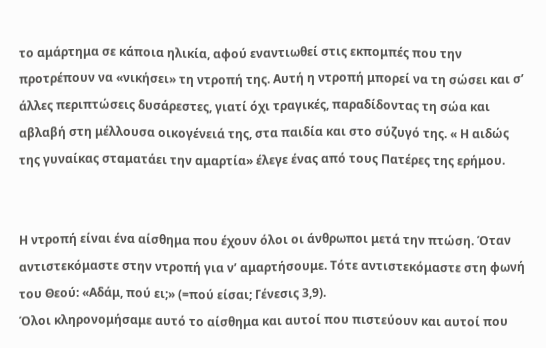το αμάρτημα σε κάποια ηλικία, αφού εναντιωθεί στις εκπομπές που την προτρέπουν να «νικήσει» τη ντροπή της. Αυτή η ντροπή μπορεί να τη σώσει και σ’ άλλες περιπτώσεις δυσάρεστες, γιατί όχι τραγικές, παραδίδοντας τη σώα και αβλαβή στη μέλλουσα οικογένειά της, στα παιδία και στο σύζυγό της. « Η αιδώς της γυναίκας σταματάει την αμαρτία» έλεγε ένας από τους Πατέρες της ερήμου.


Η ντροπή είναι ένα αίσθημα που έχουν όλοι οι άνθρωποι μετά την πτώση. Όταν αντιστεκόμαστε στην ντροπή για ν’ αμαρτήσουμε. Τότε αντιστεκόμαστε στη φωνή του Θεού: «Αδάμ, πού ει;» (=πού είσαι; Γένεσις 3,9).
Όλοι κληρονομήσαμε αυτό το αίσθημα και αυτοί που πιστεύουν και αυτοί που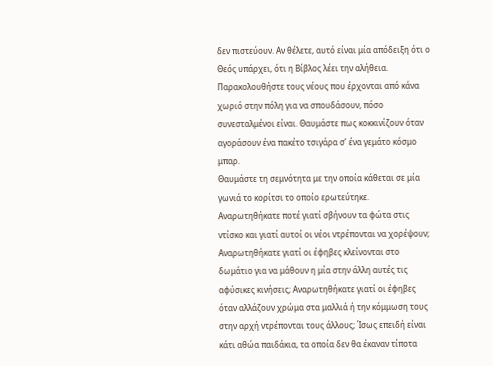δεν πιστεύουν. Αν θέλετε, αυτό είναι μία απόδειξη ότι ο Θεός υπάρχει, ότι η Βίβλος λέει την αλήθεια.
Παρακολουθήστε τους νέους που έρχονται από κάνα χωριό στην πόλη για να σπουδάσουν, πόσο συνεσταλμένοι είναι. Θαυμάστε πως κοκκινίζουν όταν αγοράσουν ένα πακέτο τσιγάρα σ’ ένα γεμάτο κόσμο μπαρ.
Θαυμάστε τη σεμνότητα με την οποία κάθεται σε μία γωνιά το κορίτσι το οποίο ερωτεύτηκε.
Αναρωτηθήκατε ποτέ γιατί σβήνουν τα φώτα στις ντίσκο και γιατί αυτοί οι νέοι ντρέπονται να χορέψουν; Αναρωτηθήκατε γιατί οι έφηβες κλείνονται στο δωμάτιο για να μάθουν η μία στην άλλη αυτές τις αφύσικες κινήσεις; Αναρωτηθήκατε γιατί οι έφηβες όταν αλλάζουν χρώμα στα μαλλιά ή την κόμμωση τους στην αρχή ντρέπονται τους άλλους; Ίσως επειδή είναι κάτι αθώα παιδάκια, τα οποία δεν θα έκαναν τίποτα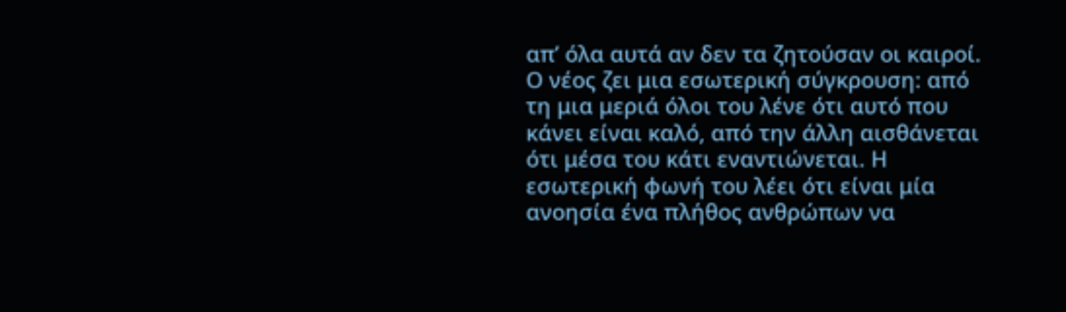απ’ όλα αυτά αν δεν τα ζητούσαν οι καιροί. Ο νέος ζει μια εσωτερική σύγκρουση: από τη μια μεριά όλοι του λένε ότι αυτό που κάνει είναι καλό, από την άλλη αισθάνεται ότι μέσα του κάτι εναντιώνεται. Η εσωτερική φωνή του λέει ότι είναι μία ανοησία ένα πλήθος ανθρώπων να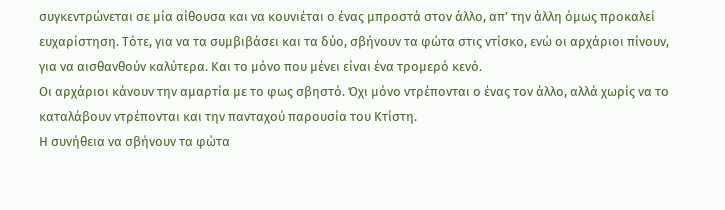συγκεντρώνεται σε μία αίθουσα και να κουνιέται ο ένας μπροστά στον άλλο, απ’ την άλλη όμως προκαλεί ευχαρίστηση. Τότε, για να τα συμβιβάσει και τα δύο, σβήνουν τα φώτα στις ντίσκο, ενώ οι αρχάριοι πίνουν, για να αισθανθούν καλύτερα. Και το μόνο που μένει είναι ένα τρομερό κενό.
Οι αρχάριοι κάνουν την αμαρτία με το φως σβηστό. Όχι μόνο ντρέπονται ο ένας τον άλλο, αλλά χωρίς να το καταλάβουν ντρέπονται και την πανταχού παρουσία του Κτίστη.
Η συνήθεια να σβήνουν τα φώτα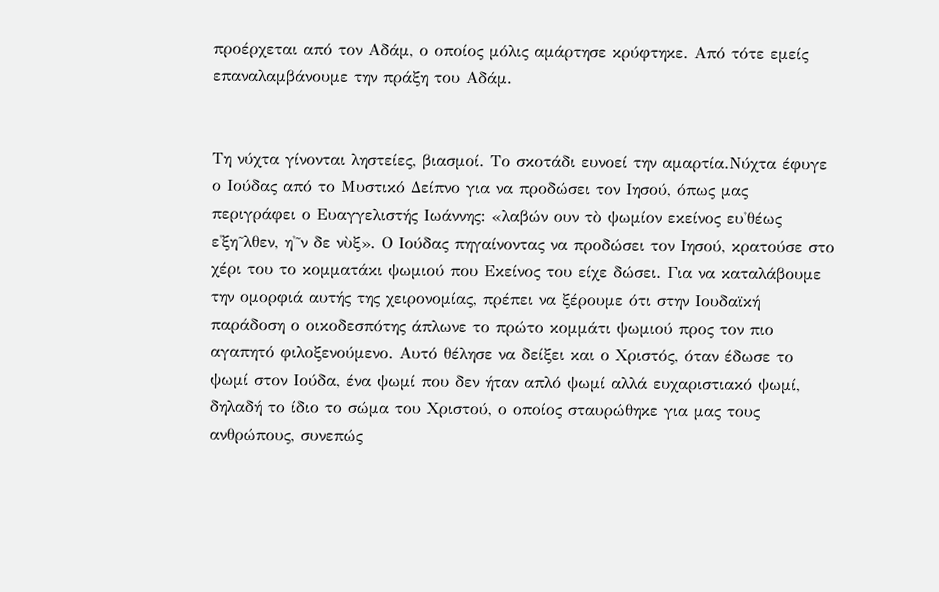προέρχεται από τον Αδάμ, ο οποίος μόλις αμάρτησε κρύφτηκε. Από τότε εμείς επαναλαμβάνουμε την πράξη του Αδάμ.


Τη νύχτα γίνονται ληστείες, βιασμοί. Το σκοτάδι ευνοεί την αμαρτία.Νύχτα έφυγε ο Ιούδας από το Μυστικό Δείπνο για να προδώσει τον Ιησού, όπως μας περιγράφει ο Ευαγγελιστής Ιωάννης: «λαβών ουν τὸ ψωμίον εκείνος ευ̉θέως ε̉ξη̃λθεν, η̉̃ν δε νὺξ». Ο Ιούδας πηγαίνοντας να προδώσει τον Ιησού, κρατούσε στο χέρι του το κομματάκι ψωμιού που Εκείνος του είχε δώσει. Για να καταλάβουμε την ομορφιά αυτής της χειρονομίας, πρέπει να ξέρουμε ότι στην Ιουδαϊκή παράδοση ο οικοδεσπότης άπλωνε το πρώτο κομμάτι ψωμιού προς τον πιο αγαπητό φιλοξενούμενο. Αυτό θέλησε να δείξει και ο Χριστός, όταν έδωσε το ψωμί στον Ιούδα, ένα ψωμί που δεν ήταν απλό ψωμί αλλά ευχαριστιακό ψωμί, δηλαδή το ίδιο το σώμα του Χριστού, ο οποίος σταυρώθηκε για μας τους ανθρώπους, συνεπώς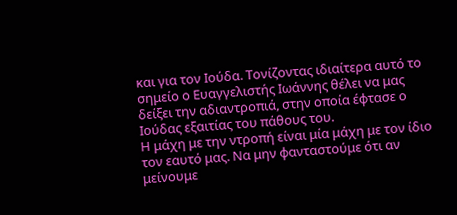και για τον Ιούδα. Τονίζοντας ιδιαίτερα αυτό το σημείο ο Ευαγγελιστής Ιωάννης θέλει να μας δείξει την αδιαντροπιά, στην οποία έφτασε ο Ιούδας εξαιτίας του πάθους του.
Η μάχη με την ντροπή είναι μία μάχη με τον ίδιο τον εαυτό μας. Να μην φανταστούμε ότι αν μείνουμε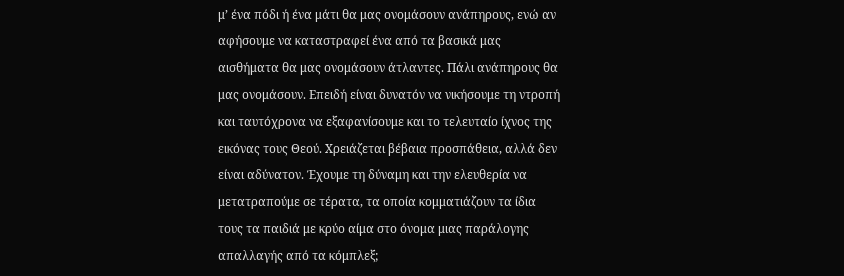μ’ ένα πόδι ή ένα μάτι θα μας ονομάσουν ανάπηρους, ενώ αν αφήσουμε να καταστραφεί ένα από τα βασικά μας αισθήματα θα μας ονομάσουν άτλαντες. Πάλι ανάπηρους θα μας ονομάσουν. Επειδή είναι δυνατόν να νικήσουμε τη ντροπή και ταυτόχρονα να εξαφανίσουμε και το τελευταίο ίχνος της εικόνας τους Θεού. Χρειάζεται βέβαια προσπάθεια, αλλά δεν είναι αδύνατον. Έχουμε τη δύναμη και την ελευθερία να μετατραπούμε σε τέρατα, τα οποία κομματιάζουν τα ίδια τους τα παιδιά με κρύο αίμα στο όνομα μιας παράλογης απαλλαγής από τα κόμπλεξ;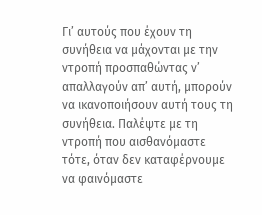Γι’ αυτούς που έχουν τη συνήθεια να μάχονται με την ντροπή προσπαθώντας ν’ απαλλαγούν απ’ αυτή, μπορούν να ικανοποιήσουν αυτή τους τη συνήθεια. Παλέψτε με τη ντροπή που αισθανόμαστε τότε, όταν δεν καταφέρνουμε να φαινόμαστε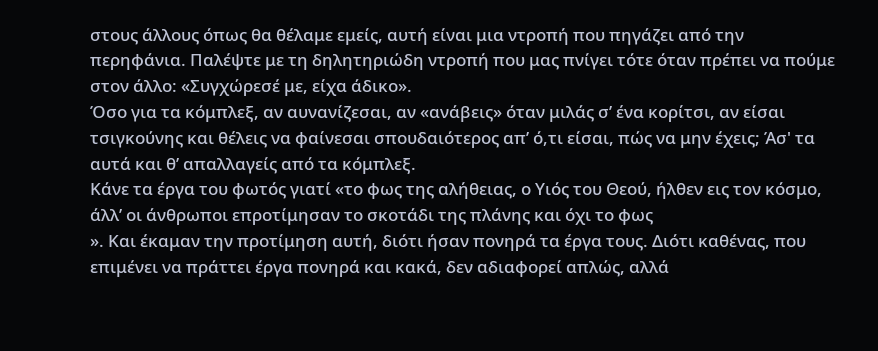στους άλλους όπως θα θέλαμε εμείς, αυτή είναι μια ντροπή που πηγάζει από την περηφάνια. Παλέψτε με τη δηλητηριώδη ντροπή που μας πνίγει τότε όταν πρέπει να πούμε στον άλλο: «Συγχώρεσέ με, είχα άδικο».
Όσο για τα κόμπλεξ, αν αυνανίζεσαι, αν «ανάβεις» όταν μιλάς σ’ ένα κορίτσι, αν είσαι τσιγκούνης και θέλεις να φαίνεσαι σπουδαιότερος απ’ ό,τι είσαι, πώς να μην έχεις; Άσ' τα αυτά και θ’ απαλλαγείς από τα κόμπλεξ.
Κάνε τα έργα του φωτός γιατί «το φως της αλήθειας, ο Υιός του Θεού, ήλθεν εις τον κόσμο, άλλ’ οι άνθρωποι επροτίμησαν το σκοτάδι της πλάνης και όχι το φως
». Και έκαμαν την προτίμηση αυτή, διότι ήσαν πονηρά τα έργα τους. Διότι καθένας, που επιμένει να πράττει έργα πονηρά και κακά, δεν αδιαφορεί απλώς, αλλά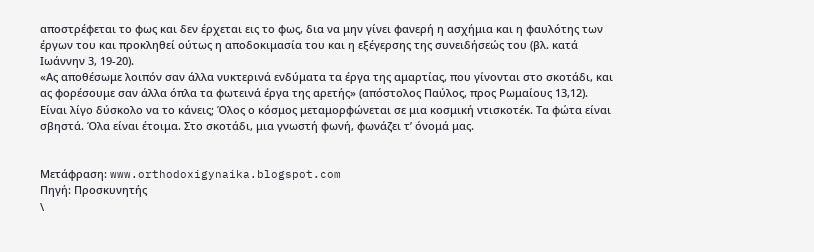αποστρέφεται το φως και δεν έρχεται εις το φως, δια να μην γίνει φανερή η ασχήμια και η φαυλότης των έργων του και προκληθεί ούτως η αποδοκιμασία του και η εξέγερσης της συνειδήσεώς του (βλ. κατά Ιωάννην 3, 19-20).
«Ας αποθέσωμε λοιπόν σαν άλλα νυκτερινά ενδύματα τα έργα της αμαρτίας, που γίνονται στο σκοτάδι, και ας φορέσουμε σαν άλλα όπλα τα φωτεινά έργα της αρετής» (απόστολος Παύλος, προς Ρωμαίους 13,12).
Είναι λίγο δύσκολο να το κάνεις; Όλος ο κόσμος μεταμορφώνεται σε μια κοσμική ντισκοτέκ. Τα φώτα είναι σβηστά. Όλα είναι έτοιμα. Στο σκοτάδι, μια γνωστή φωνή, φωνάζει τ’ όνομά μας.


Μετάφραση: www.orthodoxigynaika.blogspot.com
Πηγή: Προσκυνητής
\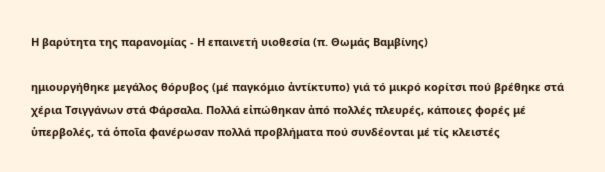Η βαρύτητα της παρανομίας - Η επαινετή υιοθεσία (π. Θωμάς Βαμβίνης)

ημιουργήθηκε μεγάλος θόρυβος (μέ παγκόμιο ἀντίκτυπο) γιά τό μικρό κορίτσι πού βρέθηκε στά χέρια Τσιγγάνων στά Φάρσαλα. Πολλά εἰπώθηκαν ἀπό πολλές πλευρές, κάποιες φορές μέ ὑπερβολές, τά ὁποῖα φανέρωσαν πολλά προβλήματα πού συνδέονται μέ τίς κλειστές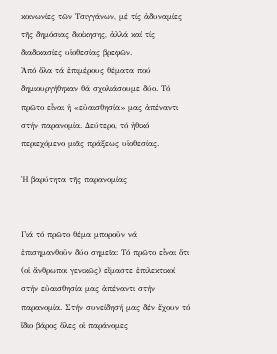κοινωνίες τῶν Τσιγγάνων, μέ τίς ἀδυναμίες τῆς δημόσιας διοίκησης, ἀλλά καί τίς διαδικασίες υἱοθεσίας βρεφῶν.
Ἀπό ὅλα τά ἐπιμέρους θέματα πού δημιουργήθηκαν θά σχολιάσουμε δύο. Τό πρῶτο εἶναι ἡ «εὐαισθησία» μας ἀπέναντι στήν παρανομία. Δεύτερο, τό ἠθικό περιεχόμενο μιᾶς πράξεως υἱοθεσίας.

Ἡ βαρύτητα τῆς παρανομίας


Γιά τό πρῶτο θέμα μποροῦν νά ἐπισημανθοῦν δύο σημεῖα: Τό πρῶτο εἶναι ὅτι (οἱ ἄνθρωποι γενικῶς) εἴμαστε ἐπιλεκτικοί στήν εὐαισθησία μας ἀπέναντι στήν παρανομία. Στήν συνείδησή μας δέν ἔχουν τό ἴδιο βάρος ὅλες οἱ παράνομες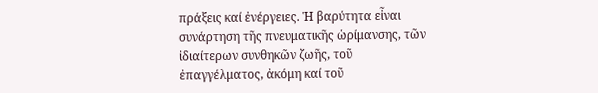πράξεις καί ἐνέργειες. Ἡ βαρύτητα εἶναι συνάρτηση τῆς πνευματικῆς ὡρίμανσης, τῶν ἰδιαίτερων συνθηκῶν ζωῆς, τοῦ ἐπαγγέλματος, ἀκόμη καί τοῦ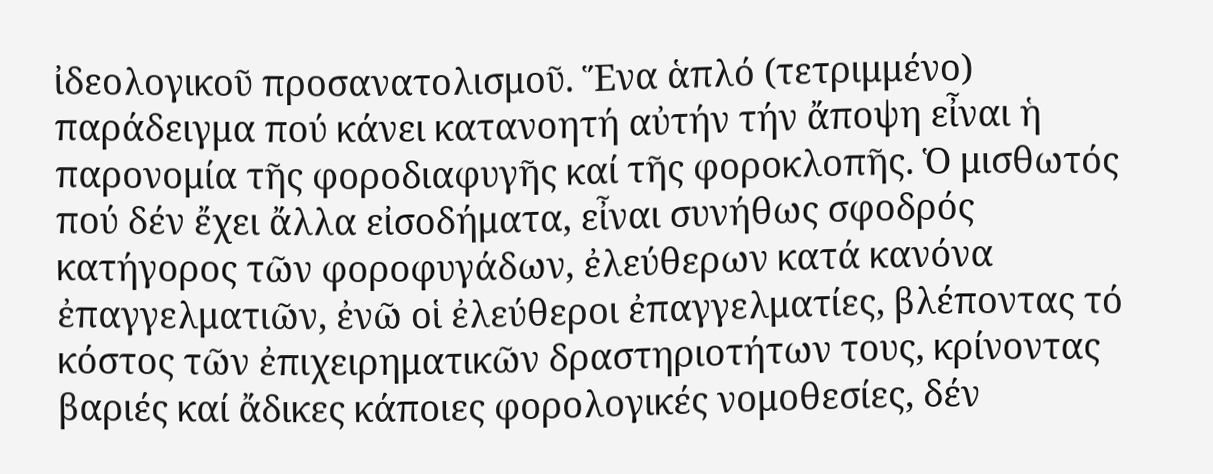ἰδεολογικοῦ προσανατολισμοῦ. Ἕνα ἁπλό (τετριμμένο) παράδειγμα πού κάνει κατανοητή αὐτήν τήν ἄποψη εἶναι ἡ παρονομία τῆς φοροδιαφυγῆς καί τῆς φοροκλοπῆς. Ὁ μισθωτός πού δέν ἔχει ἄλλα εἰσοδήματα, εἶναι συνήθως σφοδρός κατήγορος τῶν φοροφυγάδων, ἐλεύθερων κατά κανόνα ἐπαγγελματιῶν, ἐνῶ οἱ ἐλεύθεροι ἐπαγγελματίες, βλέποντας τό κόστος τῶν ἐπιχειρηματικῶν δραστηριοτήτων τους, κρίνοντας βαριές καί ἄδικες κάποιες φορολογικές νομοθεσίες, δέν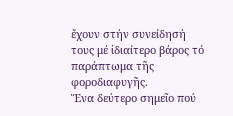ἔχουν στήν συνείδησή τους μέ ἰδιαίτερο βάρος τό παράπτωμα τῆς φοροδιαφυγῆς.
Ἕνα δεύτερο σημεῖο πού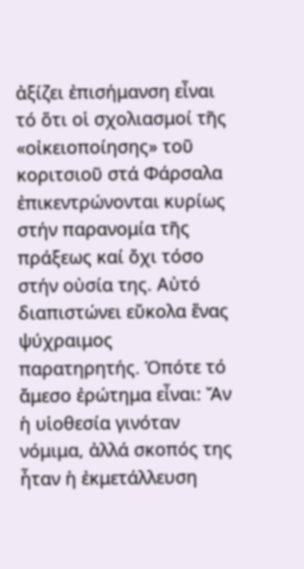ἀξίζει ἐπισήμανση εἶναι τό ὅτι οἱ σχολιασμοί τῆς «οἰκειοποίησης» τοῦ κοριτσιοῦ στά Φάρσαλα ἐπικεντρώνονται κυρίως στήν παρανομία τῆς πράξεως καί ὄχι τόσο στήν οὐσία της. Αὐτό διαπιστώνει εὔκολα ἕνας ψύχραιμος παρατηρητής. Ὁπότε τό ἄμεσο ἐρώτημα εἶναι: Ἄν ἡ υἱοθεσία γινόταν νόμιμα, ἀλλά σκοπός της ἦταν ἡ ἐκμετάλλευση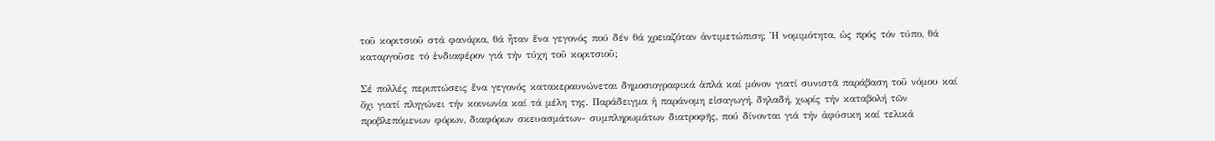τοῦ κοριτσιοῦ στά φανάρια, θά ἦταν ἕνα γεγονός πού δέν θά χρειαζόταν ἀντιμετώπιση; Ἡ νομιμότητα, ὡς πρός τόν τύπο, θά καταργοῦσε τό ἐνδιαφέρον γιά τήν τύχη τοῦ κοριτσιοῦ;

Σέ πολλές περιπτώσεις ἕνα γεγονός κατακεραυνώνεται δημοσιογραφικά ἁπλά καί μόνον γιατί συνιστᾶ παράβαση τοῦ νόμου καί ὄχι γιατί πληγώνει τήν κοινωνία καί τά μέλη της. Παράδειγμα ἡ παράνομη εἰσαγωγή, δηλαδή, χωρίς τήν καταβολή τῶν προβλεπόμενων φόρων, διαφόρων σκευασμάτων- συμπληρωμάτων διατροφῆς, πού δίνονται γιά τήν ἀφύσικη καί τελικά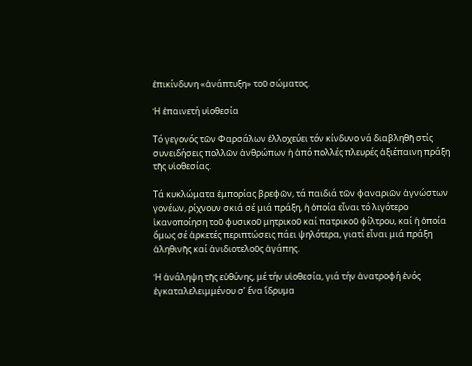ἐπικίνδυνη «ἀνάπτυξη» τοῦ σώματος.

Ἡ ἐπαινετή υἱοθεσία

Τό γεγονός τῶν Φαρσάλων ἐλλοχεύει τόν κίνδυνο νά διαβληθῆ στίς συνειδήσεις πολλῶν ἀνθρώπων ἡ ἀπό πολλές πλευρές ἀξιέπαινη πράξη τῆς υἱοθεσίας.

Τά κυκλώματα ἐμπορίας βρεφῶν, τά παιδιά τῶν φαναριῶν ἀγνώστων γονέων, ρίχνουν σκιά σέ μιά πράξη, ἡ ὁποία εἶναι τό λιγότερο ἱκανοποίηση τοῦ φυσικοῦ μητρικοῦ καί πατρικοῦ φίλτρου, καί ἡ ὁποία ὅμως σέ ἀρκετές περιπτώσεις πάει ψηλότερα, γιατί εἶναι μιά πράξη ἀληθινῆς καί ἀνιδιοτελοῦς ἀγάπης.

Ἡ ἀνάληψη τῆς εὐθύνης, μέ τήν υἱοθεσία, γιά τήν ἀνατροφή ἑνός ἐγκαταλελειμμένου σ’ ἕνα ἵδρυμα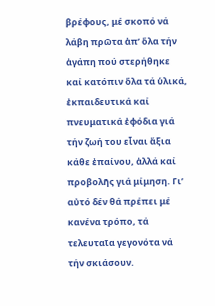βρέφους, μέ σκοπό νά λάβη πρῶτα ἀπ’ ὅλα τήν ἀγάπη πού στερήθηκε καί κατόπιν ὅλα τά ὑλικά, ἐκπαιδευτικά καί πνευματικά ἐφόδια γιά τήν ζωή του εἶναι ἄξια κάθε ἐπαίνου, ἀλλά καί προβολῆς γιά μίμηση. Γι’ αὐτό δέν θά πρέπει μέ κανένα τρόπο, τά τελευταῖα γεγονότα νά τήν σκιάσουν.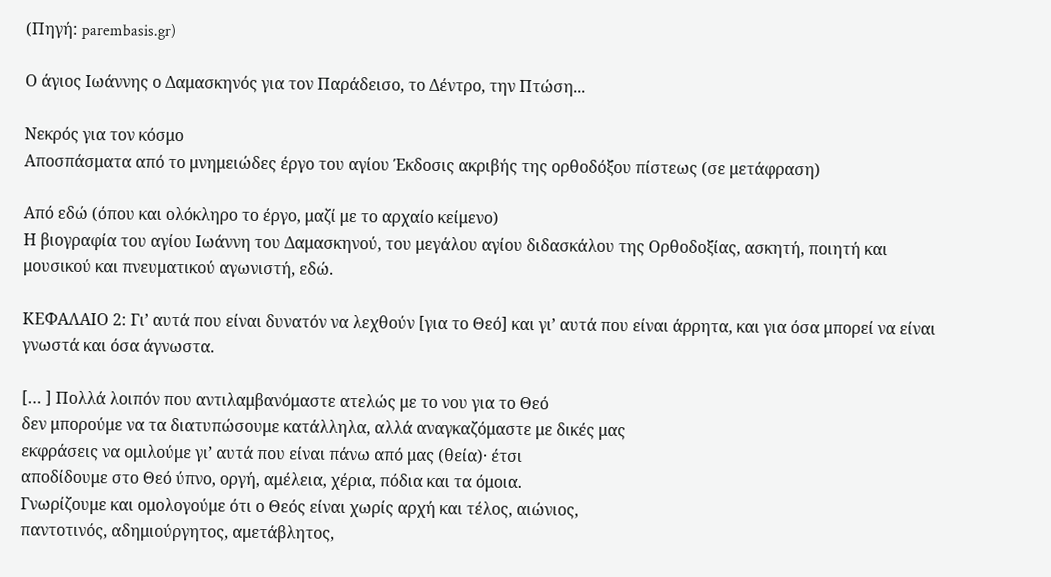(Πηγή: parembasis.gr)

Ο άγιος Ιωάννης ο Δαμασκηνός για τον Παράδεισο, το Δέντρο, την Πτώση...

Νεκρός για τον κόσμο
Αποσπάσματα από το μνημειώδες έργο του αγίου Έκδοσις ακριβής της ορθοδόξου πίστεως (σε μετάφραση)

Από εδώ (όπου και ολόκληρο το έργο, μαζί με το αρχαίο κείμενο)
Η βιογραφία του αγίου Ιωάννη του Δαμασκηνού, του μεγάλου αγίου διδασκάλου της Ορθοδοξίας, ασκητή, ποιητή και μουσικού και πνευματικού αγωνιστή, εδώ.

ΚΕΦΑΛΑΙΟ 2: Γι’ αυτά που είναι δυνατόν να λεχθούν [για το Θεό] και γι’ αυτά που είναι άρρητα, και για όσα μπορεί να είναι γνωστά και όσα άγνωστα.

[… ] Πολλά λοιπόν που αντιλαμβανόμαστε ατελώς με το νου για το Θεό
δεν μπορούμε να τα διατυπώσουμε κατάλληλα, αλλά αναγκαζόμαστε με δικές μας
εκφράσεις να ομιλούμε γι’ αυτά που είναι πάνω από μας (θεία)· έτσι
αποδίδουμε στο Θεό ύπνο, οργή, αμέλεια, χέρια, πόδια και τα όμοια.
Γνωρίζουμε και ομολογούμε ότι ο Θεός είναι χωρίς αρχή και τέλος, αιώνιος,
παντοτινός, αδημιούργητος, αμετάβλητος,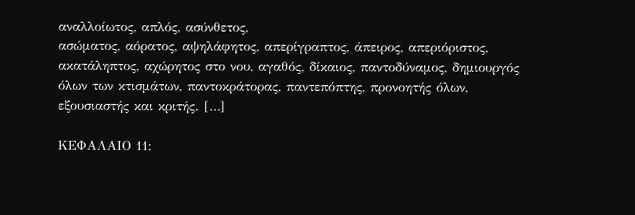αναλλοίωτος, απλός, ασύνθετος,
ασώματος, αόρατος, αψηλάφητος, απερίγραπτος, άπειρος, απεριόριστος,
ακατάληπτος, αχώρητος στο νου, αγαθός, δίκαιος, παντοδύναμος, δημιουργός
όλων των κτισμάτων, παντοκράτορας, παντεπόπτης, προνοητής όλων,
εξουσιαστής και κριτής. […]

ΚΕΦΑΛΑΙΟ 11: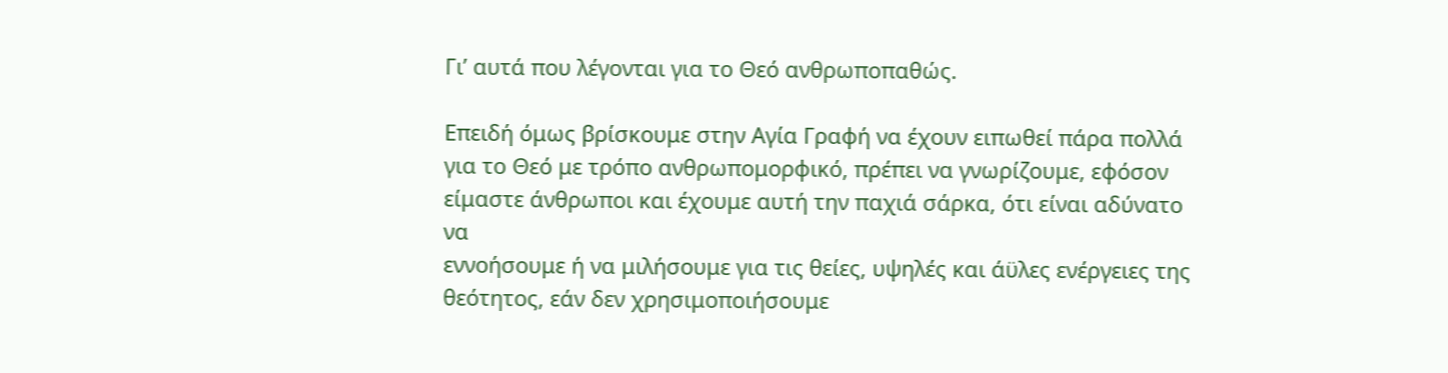Γι’ αυτά που λέγονται για το Θεό ανθρωποπαθώς.

Επειδή όμως βρίσκουμε στην Αγία Γραφή να έχουν ειπωθεί πάρα πολλά
για το Θεό με τρόπο ανθρωπομορφικό, πρέπει να γνωρίζουμε, εφόσον
είμαστε άνθρωποι και έχουμε αυτή την παχιά σάρκα, ότι είναι αδύνατο να
εννοήσουμε ή να μιλήσουμε για τις θείες, υψηλές και άϋλες ενέργειες της
θεότητος, εάν δεν χρησιμοποιήσουμε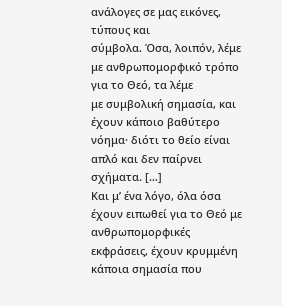ανάλογες σε μας εικόνες, τύπους και
σύμβολα. Όσα, λοιπόν, λέμε με ανθρωπομορφικό τρόπο για το Θεό, τα λέμε
με συμβολική σημασία, και έχουν κάποιο βαθύτερο νόημα· διότι το θείο είναι
απλό και δεν παίρνει σχήματα. […]
Και μ’ ένα λόγο, όλα όσα έχουν ειπωθεί για το Θεό με ανθρωπομορφικές εκφράσεις, έχουν κρυμμένη κάποια σημασία που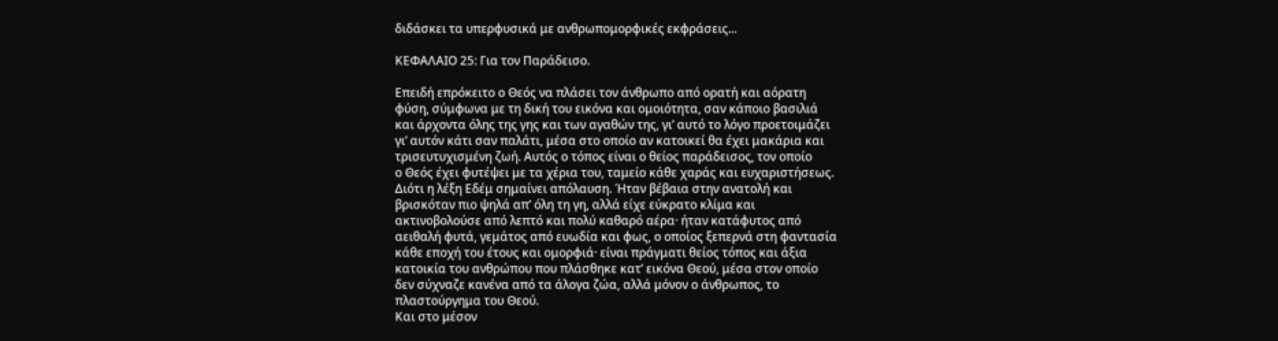διδάσκει τα υπερφυσικά με ανθρωπομορφικές εκφράσεις...

ΚΕΦΑΛΑΙΟ 25: Για τον Παράδεισο.

Επειδή επρόκειτο ο Θεός να πλάσει τον άνθρωπο από ορατή και αόρατη
φύση, σύμφωνα με τη δική του εικόνα και ομοιότητα, σαν κάποιο βασιλιά
και άρχοντα όλης της γης και των αγαθών της, γι’ αυτό το λόγο προετοιμάζει
γι’ αυτόν κάτι σαν παλάτι, μέσα στο οποίο αν κατοικεί θα έχει μακάρια και
τρισευτυχισμένη ζωή. Αυτός ο τόπος είναι ο θείος παράδεισος, τον οποίο
ο Θεός έχει φυτέψει με τα χέρια του, ταμείο κάθε χαράς και ευχαριστήσεως.
Διότι η λέξη Εδέμ σημαίνει απόλαυση. Ήταν βέβαια στην ανατολή και
βρισκόταν πιο ψηλά απ’ όλη τη γη, αλλά είχε εύκρατο κλίμα και
ακτινοβολούσε από λεπτό και πολύ καθαρό αέρα· ήταν κατάφυτος από
αειθαλή φυτά, γεμάτος από ευωδία και φως, ο οποίος ξεπερνά στη φαντασία
κάθε εποχή του έτους και ομορφιά· είναι πράγματι θείος τόπος και άξια
κατοικία του ανθρώπου που πλάσθηκε κατ’ εικόνα Θεού, μέσα στον οποίο
δεν σύχναζε κανένα από τα άλογα ζώα, αλλά μόνον ο άνθρωπος, το
πλαστούργημα του Θεού.
Και στο μέσον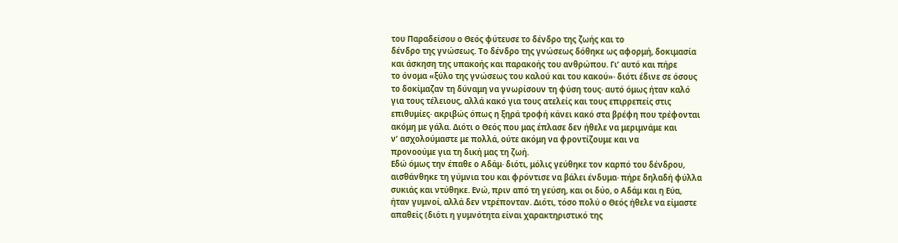του Παραδείσου ο Θεός φύτευσε το δένδρο της ζωής και το
δένδρο της γνώσεως. Το δένδρο της γνώσεως δόθηκε ως αφορμή, δοκιμασία
και άσκηση της υπακοής και παρακοής του ανθρώπου. Γι’ αυτό και πήρε
το όνομα «ξύλο της γνώσεως του καλού και του κακού»· διότι έδινε σε όσους
το δοκίμαζαν τη δύναμη να γνωρίσουν τη φύση τους· αυτό όμως ήταν καλό
για τους τέλειους, αλλά κακό για τους ατελείς και τους επιρρεπείς στις
επιθυμίες· ακριβώς όπως η ξηρά τροφή κάνει κακό στα βρέφη που τρέφονται
ακόμη με γάλα. Διότι ο Θεός που μας έπλασε δεν ήθελε να μεριμνάμε και
ν’ ασχολούμαστε με πολλά, ούτε ακόμη να φροντίζουμε και να
προνοούμε για τη δική μας τη ζωή.
Εδώ όμως την έπαθε ο Αδάμ· διότι, μόλις γεύθηκε τον καρπό του δένδρου,
αισθάνθηκε τη γύμνια του και φρόντισε να βάλει ένδυμα· πήρε δηλαδή φύλλα
συκιάς και ντύθηκε. Ενώ, πριν από τη γεύση, και οι δύο, ο Αδάμ και η Εύα,
ήταν γυμνοί, αλλά δεν ντρέπονταν. Διότι, τόσο πολύ ο Θεός ήθελε να είμαστε
απαθείς (διότι η γυμνότητα είναι χαρακτηριστικό της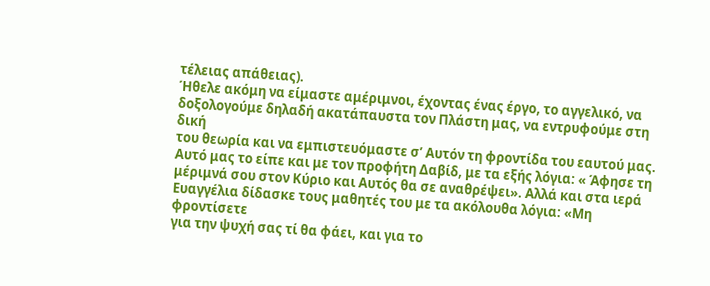τέλειας απάθειας).
Ήθελε ακόμη να είμαστε αμέριμνοι, έχοντας ένας έργο, το αγγελικό, να
δοξολογούμε δηλαδή ακατάπαυστα τον Πλάστη μας, να εντρυφούμε στη δική
του θεωρία και να εμπιστευόμαστε σ’ Αυτόν τη φροντίδα του εαυτού μας.
Αυτό μας το είπε και με τον προφήτη Δαβίδ, με τα εξής λόγια: « Άφησε τη
μέριμνά σου στον Κύριο και Αυτός θα σε αναθρέψει». Αλλά και στα ιερά
Ευαγγέλια δίδασκε τους μαθητές του με τα ακόλουθα λόγια: «Μη φροντίσετε
για την ψυχή σας τί θα φάει, και για το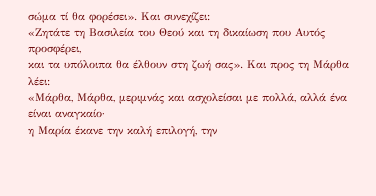σώμα τί θα φορέσει». Και συνεχίζει:
«Ζητάτε τη Βασιλεία του Θεού και τη δικαίωση που Αυτός προσφέρει,
και τα υπόλοιπα θα έλθουν στη ζωή σας». Και προς τη Μάρθα λέει:
«Μάρθα, Μάρθα, μεριμνάς και ασχολείσαι με πολλά, αλλά ένα είναι αναγκαίο·
η Μαρία έκανε την καλή επιλογή, την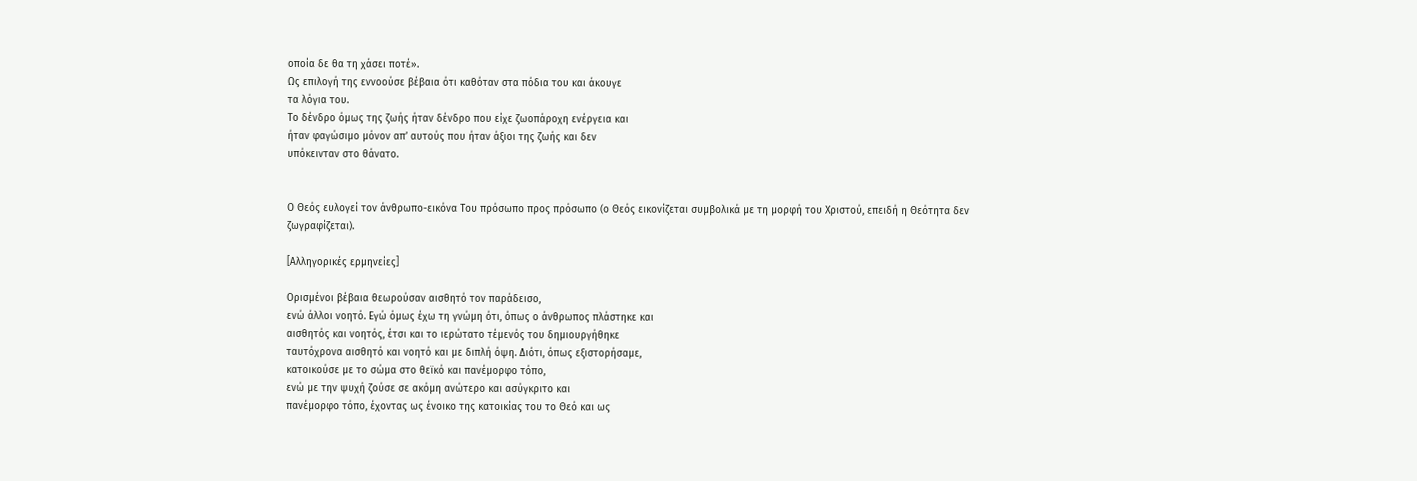οποία δε θα τη χάσει ποτέ».
Ως επιλογή της εννοούσε βέβαια ότι καθόταν στα πόδια του και άκουγε
τα λόγια του.
Το δένδρο όμως της ζωής ήταν δένδρο που είχε ζωοπάροχη ενέργεια και
ήταν φαγώσιμο μόνον απ’ αυτούς που ήταν άξιοι της ζωής και δεν
υπόκεινταν στο θάνατο.


Ο Θεός ευλογεί τον άνθρωπο-εικόνα Του πρόσωπο προς πρόσωπο (ο Θεός εικονίζεται συμβολικά με τη μορφή του Χριστού, επειδή η Θεότητα δεν ζωγραφίζεται).

[Αλληγορικές ερμηνείες]

Ορισμένοι βέβαια θεωρούσαν αισθητό τον παράδεισο,
ενώ άλλοι νοητό. Εγώ όμως έχω τη γνώμη ότι, όπως ο άνθρωπος πλάστηκε και
αισθητός και νοητός, έτσι και το ιερώτατο τέμενός του δημιουργήθηκε
ταυτόχρονα αισθητό και νοητό και με διπλή όψη. Διότι, όπως εξιστορήσαμε,
κατοικούσε με το σώμα στο θεϊκό και πανέμορφο τόπο,
ενώ με την ψυχή ζούσε σε ακόμη ανώτερο και ασύγκριτο και
πανέμορφο τόπο, έχοντας ως ένοικο της κατοικίας του το Θεό και ως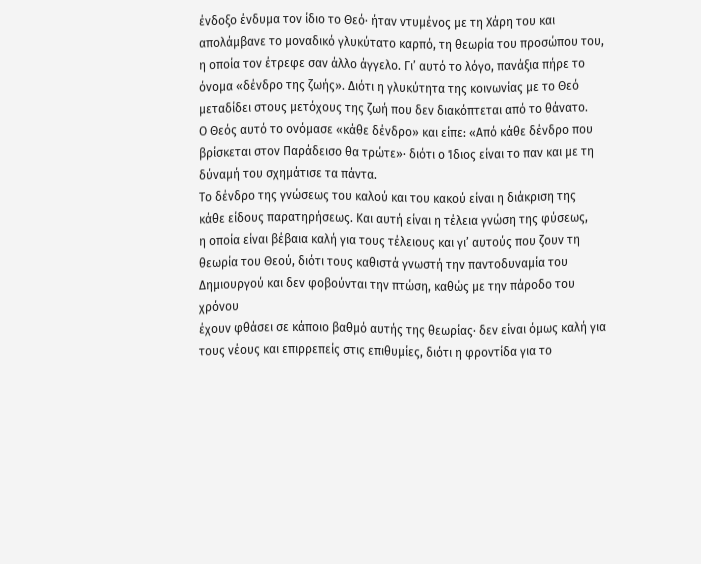ένδοξο ένδυμα τον ίδιο το Θεό· ήταν ντυμένος με τη Χάρη του και
απολάμβανε το μοναδικό γλυκύτατο καρπό, τη θεωρία του προσώπου του,
η οποία τον έτρεφε σαν άλλο άγγελο. Γι’ αυτό το λόγο, πανάξια πήρε το
όνομα «δένδρο της ζωής». Διότι η γλυκύτητα της κοινωνίας με το Θεό
μεταδίδει στους μετόχους της ζωή που δεν διακόπτεται από το θάνατο.
Ο Θεός αυτό το ονόμασε «κάθε δένδρο» και είπε: «Από κάθε δένδρο που
βρίσκεται στον Παράδεισο θα τρώτε»· διότι ο Ίδιος είναι το παν και με τη
δύναμή του σχημάτισε τα πάντα.
Το δένδρο της γνώσεως του καλού και του κακού είναι η διάκριση της
κάθε είδους παρατηρήσεως. Και αυτή είναι η τέλεια γνώση της φύσεως,
η οποία είναι βέβαια καλή για τους τέλειους και γι’ αυτούς που ζουν τη
θεωρία του Θεού, διότι τους καθιστά γνωστή την παντοδυναμία του
Δημιουργού και δεν φοβούνται την πτώση, καθώς με την πάροδο του χρόνου
έχουν φθάσει σε κάποιο βαθμό αυτής της θεωρίας· δεν είναι όμως καλή για
τους νέους και επιρρεπείς στις επιθυμίες, διότι η φροντίδα για το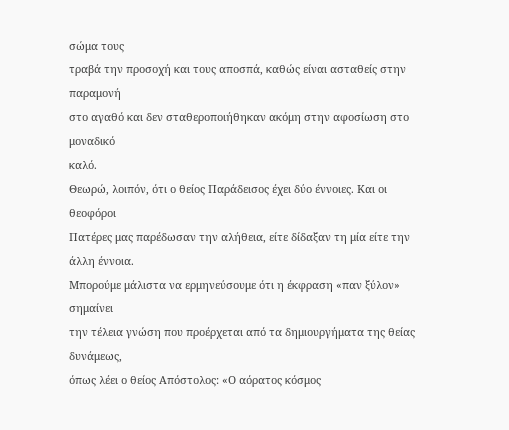σώμα τους
τραβά την προσοχή και τους αποσπά, καθώς είναι ασταθείς στην παραμονή
στο αγαθό και δεν σταθεροποιήθηκαν ακόμη στην αφοσίωση στο μοναδικό
καλό.
Θεωρώ, λοιπόν, ότι ο θείος Παράδεισος έχει δύο έννοιες. Και οι θεοφόροι
Πατέρες μας παρέδωσαν την αλήθεια, είτε δίδαξαν τη μία είτε την άλλη έννοια.
Μπορούμε μάλιστα να ερμηνεύσουμε ότι η έκφραση «παν ξύλον» σημαίνει
την τέλεια γνώση που προέρχεται από τα δημιουργήματα της θείας δυνάμεως,
όπως λέει ο θείος Απόστολος: «Ο αόρατος κόσμος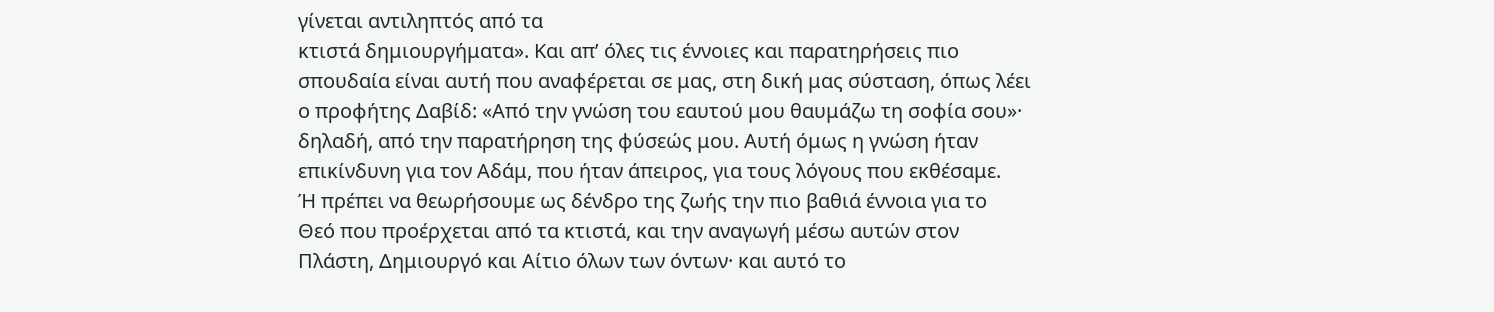γίνεται αντιληπτός από τα
κτιστά δημιουργήματα». Και απ’ όλες τις έννοιες και παρατηρήσεις πιο
σπουδαία είναι αυτή που αναφέρεται σε μας, στη δική μας σύσταση, όπως λέει
ο προφήτης Δαβίδ: «Από την γνώση του εαυτού μου θαυμάζω τη σοφία σου»·
δηλαδή, από την παρατήρηση της φύσεώς μου. Αυτή όμως η γνώση ήταν
επικίνδυνη για τον Αδάμ, που ήταν άπειρος, για τους λόγους που εκθέσαμε.
Ή πρέπει να θεωρήσουμε ως δένδρο της ζωής την πιο βαθιά έννοια για το
Θεό που προέρχεται από τα κτιστά, και την αναγωγή μέσω αυτών στον
Πλάστη, Δημιουργό και Αίτιο όλων των όντων· και αυτό το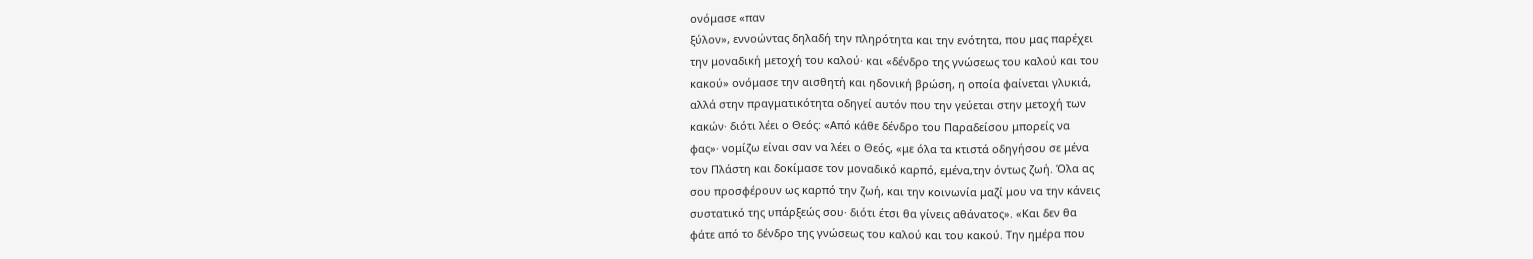ονόμασε «παν
ξύλον», εννοώντας δηλαδή την πληρότητα και την ενότητα, που μας παρέχει
την μοναδική μετοχή του καλού· και «δένδρο της γνώσεως του καλού και του
κακού» ονόμασε την αισθητή και ηδονική βρώση, η οποία φαίνεται γλυκιά,
αλλά στην πραγματικότητα οδηγεί αυτόν που την γεύεται στην μετοχή των
κακών· διότι λέει ο Θεός: «Από κάθε δένδρο του Παραδείσου μπορείς να
φας»· νομίζω είναι σαν να λέει ο Θεός, «με όλα τα κτιστά οδηγήσου σε μένα
τον Πλάστη και δοκίμασε τον μοναδικό καρπό, εμένα,την όντως ζωή. Όλα ας
σου προσφέρουν ως καρπό την ζωή, και την κοινωνία μαζί μου να την κάνεις
συστατικό της υπάρξεώς σου· διότι έτσι θα γίνεις αθάνατος». «Και δεν θα
φάτε από το δένδρο της γνώσεως του καλού και του κακού. Την ημέρα που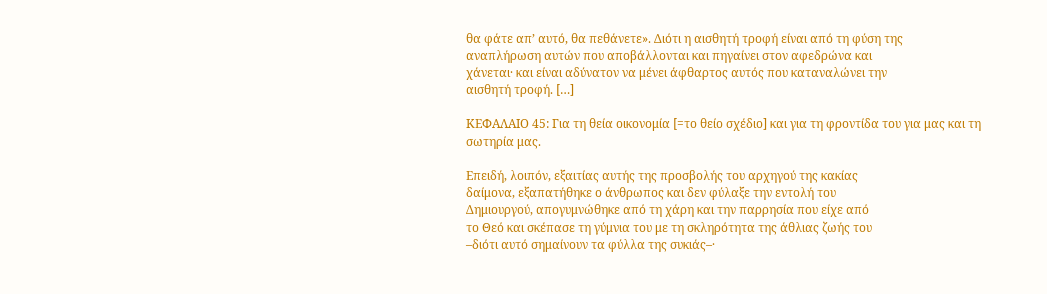θα φάτε απ’ αυτό, θα πεθάνετε». Διότι η αισθητή τροφή είναι από τη φύση της
αναπλήρωση αυτών που αποβάλλονται και πηγαίνει στον αφεδρώνα και
χάνεται· και είναι αδύνατον να μένει άφθαρτος αυτός που καταναλώνει την
αισθητή τροφή. […]

ΚΕΦΑΛΑΙΟ 45: Για τη θεία οικονομία [=το θείο σχέδιο] και για τη φροντίδα του για μας και τη σωτηρία μας.

Επειδή, λοιπόν, εξαιτίας αυτής της προσβολής του αρχηγού της κακίας
δαίμονα, εξαπατήθηκε ο άνθρωπος και δεν φύλαξε την εντολή του
Δημιουργού, απογυμνώθηκε από τη χάρη και την παρρησία που είχε από
το Θεό και σκέπασε τη γύμνια του με τη σκληρότητα της άθλιας ζωής του
–διότι αυτό σημαίνουν τα φύλλα της συκιάς–·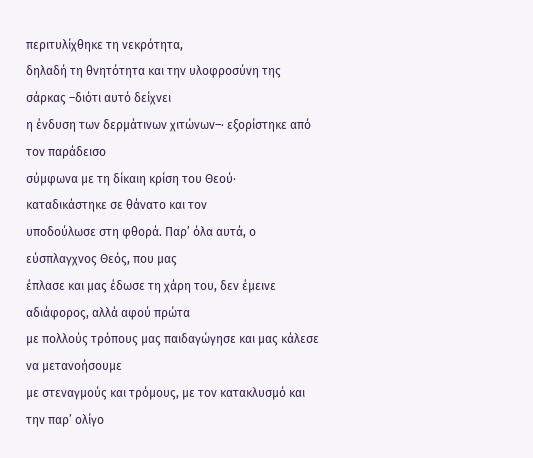περιτυλίχθηκε τη νεκρότητα,
δηλαδή τη θνητότητα και την υλοφροσύνη της σάρκας –διότι αυτό δείχνει
η ένδυση των δερμάτινων χιτώνων–· εξορίστηκε από τον παράδεισο
σύμφωνα με τη δίκαιη κρίση του Θεού· καταδικάστηκε σε θάνατο και τον
υποδούλωσε στη φθορά. Παρ’ όλα αυτά, ο εύσπλαγχνος Θεός, που μας
έπλασε και μας έδωσε τη χάρη του, δεν έμεινε αδιάφορος, αλλά αφού πρώτα
με πολλούς τρόπους μας παιδαγώγησε και μας κάλεσε να μετανοήσουμε
με στεναγμούς και τρόμους, με τον κατακλυσμό και την παρ’ ολίγο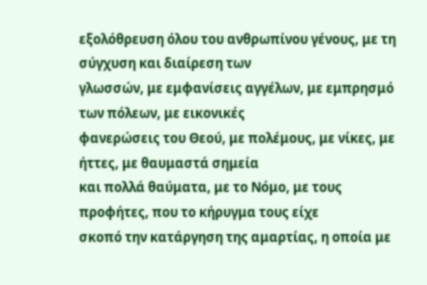εξολόθρευση όλου του ανθρωπίνου γένους, με τη σύγχυση και διαίρεση των
γλωσσών, με εμφανίσεις αγγέλων, με εμπρησμό των πόλεων, με εικονικές
φανερώσεις του Θεού, με πολέμους, με νίκες, με ήττες, με θαυμαστά σημεία
και πολλά θαύματα, με το Νόμο, με τους προφήτες, που το κήρυγμα τους είχε
σκοπό την κατάργηση της αμαρτίας, η οποία με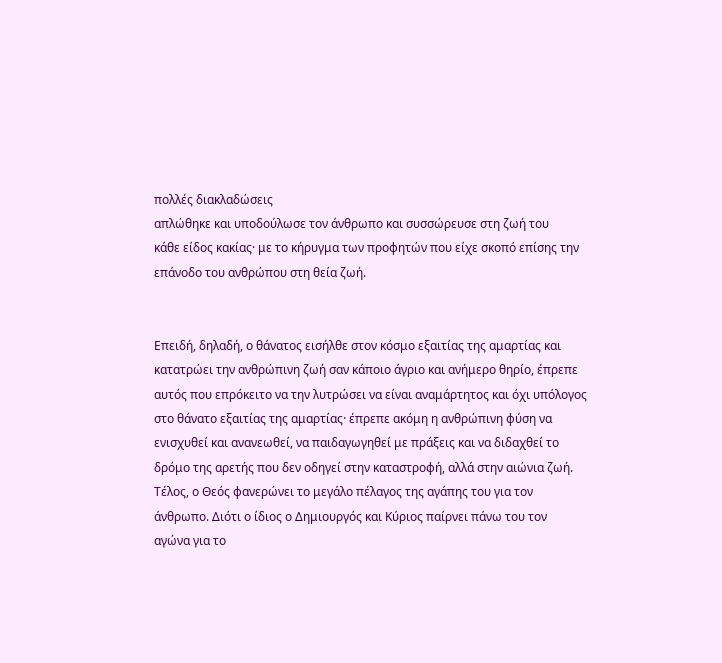πολλές διακλαδώσεις
απλώθηκε και υποδούλωσε τον άνθρωπο και συσσώρευσε στη ζωή του
κάθε είδος κακίας· με το κήρυγμα των προφητών που είχε σκοπό επίσης την
επάνοδο του ανθρώπου στη θεία ζωή.


Επειδή, δηλαδή, ο θάνατος εισήλθε στον κόσμο εξαιτίας της αμαρτίας και
κατατρώει την ανθρώπινη ζωή σαν κάποιο άγριο και ανήμερο θηρίο, έπρεπε
αυτός που επρόκειτο να την λυτρώσει να είναι αναμάρτητος και όχι υπόλογος
στο θάνατο εξαιτίας της αμαρτίας· έπρεπε ακόμη η ανθρώπινη φύση να
ενισχυθεί και ανανεωθεί, να παιδαγωγηθεί με πράξεις και να διδαχθεί το
δρόμο της αρετής που δεν οδηγεί στην καταστροφή, αλλά στην αιώνια ζωή.
Τέλος, ο Θεός φανερώνει το μεγάλο πέλαγος της αγάπης του για τον
άνθρωπο. Διότι ο ίδιος ο Δημιουργός και Κύριος παίρνει πάνω του τον
αγώνα για το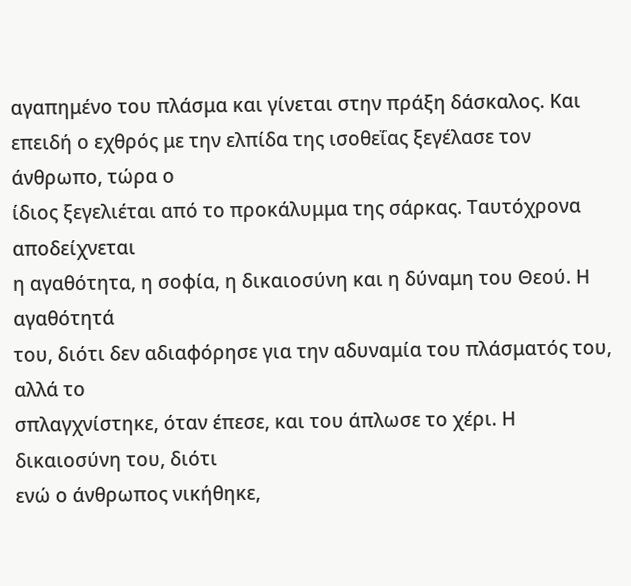αγαπημένο του πλάσμα και γίνεται στην πράξη δάσκαλος. Και
επειδή ο εχθρός με την ελπίδα της ισοθεΐας ξεγέλασε τον άνθρωπο, τώρα ο
ίδιος ξεγελιέται από το προκάλυμμα της σάρκας. Ταυτόχρονα αποδείχνεται
η αγαθότητα, η σοφία, η δικαιοσύνη και η δύναμη του Θεού. Η αγαθότητά
του, διότι δεν αδιαφόρησε για την αδυναμία του πλάσματός του, αλλά το
σπλαγχνίστηκε, όταν έπεσε, και του άπλωσε το χέρι. Η δικαιοσύνη του, διότι
ενώ ο άνθρωπος νικήθηκε,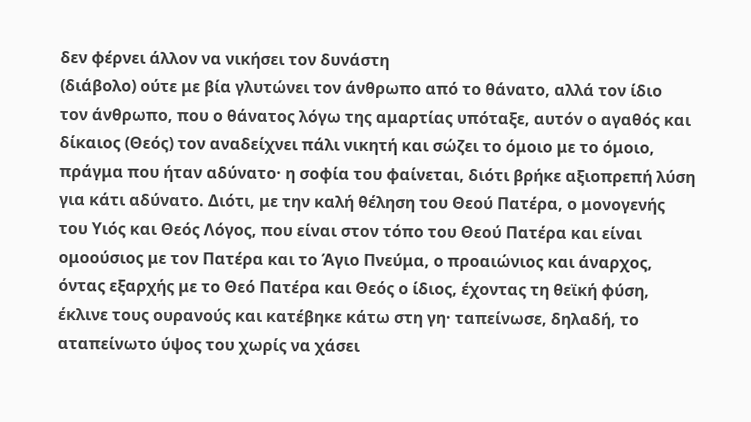δεν φέρνει άλλον να νικήσει τον δυνάστη
(διάβολο) ούτε με βία γλυτώνει τον άνθρωπο από το θάνατο, αλλά τον ίδιο
τον άνθρωπο, που ο θάνατος λόγω της αμαρτίας υπόταξε, αυτόν ο αγαθός και
δίκαιος (Θεός) τον αναδείχνει πάλι νικητή και σώζει το όμοιο με το όμοιο,
πράγμα που ήταν αδύνατο· η σοφία του φαίνεται, διότι βρήκε αξιοπρεπή λύση
για κάτι αδύνατο. Διότι, με την καλή θέληση του Θεού Πατέρα, ο μονογενής
του Υιός και Θεός Λόγος, που είναι στον τόπο του Θεού Πατέρα και είναι
ομοούσιος με τον Πατέρα και το Άγιο Πνεύμα, ο προαιώνιος και άναρχος,
όντας εξαρχής με το Θεό Πατέρα και Θεός ο ίδιος, έχοντας τη θεϊκή φύση,
έκλινε τους ουρανούς και κατέβηκε κάτω στη γη· ταπείνωσε, δηλαδή, το
αταπείνωτο ύψος του χωρίς να χάσει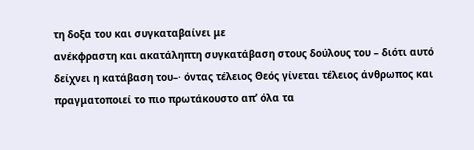τη δοξα του και συγκαταβαίνει με
ανέκφραστη και ακατάληπτη συγκατάβαση στους δούλους του – διότι αυτό
δείχνει η κατάβαση του–· όντας τέλειος Θεός γίνεται τέλειος άνθρωπος και
πραγματοποιεί το πιο πρωτάκουστο απ’ όλα τα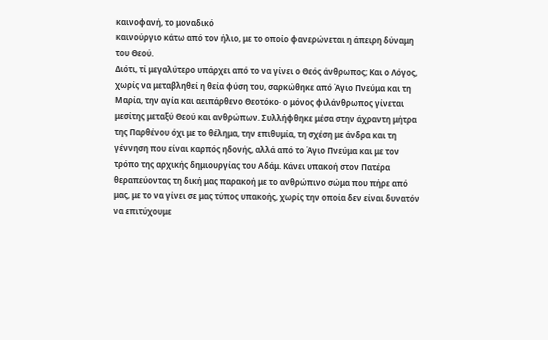καινοφανή, το μοναδικό
καινούργιο κάτω από τον ήλιο, με το οποίο φανερώνεται η άπειρη δύναμη
του Θεού.
Διότι, τί μεγαλύτερο υπάρχει από το να γίνει ο Θεός άνθρωπος; Και ο Λόγος,
χωρίς να μεταβληθεί η θεία φύση του, σαρκώθηκε από Άγιο Πνεύμα και τη
Μαρία, την αγία και αειπάρθενο Θεοτόκο· ο μόνος φιλάνθρωπος γίνεται
μεσίτης μεταξύ Θεού και ανθρώπων. Συλλήφθηκε μέσα στην άχραντη μήτρα
της Παρθένου όχι με το θέλημα, την επιθυμία, τη σχέση με άνδρα και τη
γέννηση που είναι καρπός ηδονής, αλλά από το Άγιο Πνεύμα και με τον
τρόπο της αρχικής δημιουργίας του Αδάμ. Κάνει υπακοή στον Πατέρα
θεραπεύοντας τη δική μας παρακοή με το ανθρώπινο σώμα που πήρε από
μας, με το να γίνει σε μας τύπος υπακοής, χωρίς την οποία δεν είναι δυνατόν
να επιτύχουμε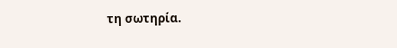τη σωτηρία.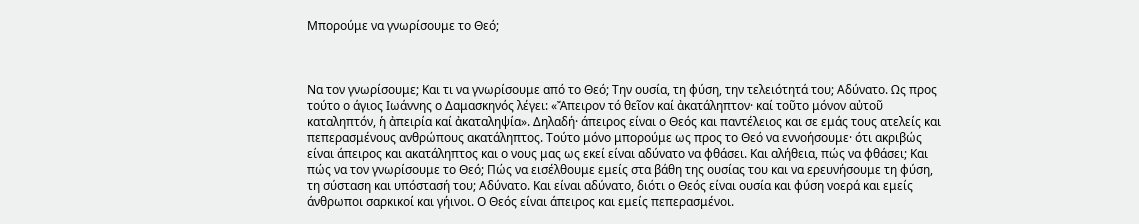Μπορούμε να γνωρίσουμε το Θεό;



Να τον γνωρίσουμε; Και τι να γνωρίσουμε από το Θεό; Την ουσία, τη φύση, την τελειότητά του; Αδύνατο. Ως προς τούτο ο άγιος Ιωάννης ο Δαμασκηνός λέγει: «Ἄπειρον τό θεῖον καί ἀκατάληπτον· καί τοῦτο μόνον αὐτοῦ καταληπτόν, ἡ ἀπειρία καί ἀκαταληψία». Δηλαδή· άπειρος είναι ο Θεός και παντέλειος και σε εμάς τους ατελείς και πεπερασμένους ανθρώπους ακατάληπτος. Τούτο μόνο μπορούμε ως προς το Θεό να εννοήσουμε· ότι ακριβώς είναι άπειρος και ακατάληπτος και ο νους μας ως εκεί είναι αδύνατο να φθάσει. Και αλήθεια, πώς να φθάσει; Και πώς να τον γνωρίσουμε το Θεό; Πώς να εισέλθουμε εμείς στα βάθη της ουσίας του και να ερευνήσουμε τη φύση, τη σύσταση και υπόστασή του; Αδύνατο. Και είναι αδύνατο, διότι ο Θεός είναι ουσία και φύση νοερά και εμείς άνθρωποι σαρκικοί και γήινοι. Ο Θεός είναι άπειρος και εμείς πεπερασμένοι.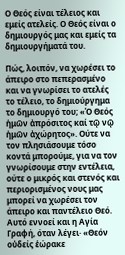Ο Θεός είναι τέλειος και εμείς ατελείς. Ο Θεός είναι ο δημιουργός μας και εμείς τα δημιουργήματά του.

Πώς, λοιπόν, να χωρέσει το άπειρο στο πεπερασμένο και να γνωρίσει το ατελές το τέλειο, το δημιούργημα το δημιουργό του; «Ὁ Θεός ἡμῶν ἀπρόσιτος καί τῷ νῷ ἡμῶν ἀχώρητος». Ούτε να τον πλησιάσουμε τόσο κοντά μπορούμε, για να τον γνωρίσουμε στην εντέλεια, ούτε ο μικρός και στενός και περιορισμένος νους μας μπορεί να χωρέσει τον άπειρο και παντέλειο Θεό. Αυτό εννοεί και η Αγία Γραφή, όταν λέγει· «Θεόν οὐδείς ἑώρακε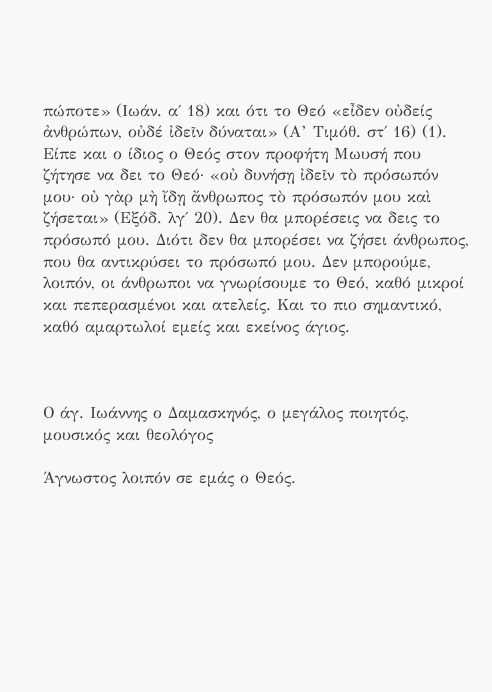πώποτε» (Ιωάν. α΄ 18) και ότι το Θεό «εἶδεν οὐδείς ἀνθρώπων, οὐδέ ἰδεῖν δύναται» (Α’ Τιμόθ. στ΄ 16) (1). Είπε και ο ίδιος ο Θεός στον προφήτη Μωυσή που ζήτησε να δει το Θεό· «οὐ δυνήσῃ ἰδεῖν τὸ πρόσωπόν μου· οὐ γὰρ μὴ ἴδῃ ἄνθρωπος τὸ πρόσωπόν μου καὶ ζήσεται» (Εξόδ. λγ΄ 20). Δεν θα μπορέσεις να δεις το πρόσωπό μου. Διότι δεν θα μπορέσει να ζήσει άνθρωπος, που θα αντικρύσει το πρόσωπό μου. Δεν μπορούμε, λοιπόν, οι άνθρωποι να γνωρίσουμε το Θεό, καθό μικροί και πεπερασμένοι και ατελείς. Και το πιο σημαντικό, καθό αμαρτωλοί εμείς και εκείνος άγιος.



Ο άγ. Ιωάννης ο Δαμασκηνός, ο μεγάλος ποιητός, μουσικός και θεολόγος

Άγνωστος λοιπόν σε εμάς ο Θεός.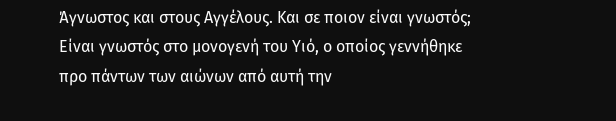Άγνωστος και στους Αγγέλους. Και σε ποιον είναι γνωστός; Είναι γνωστός στο μονογενή του Υιό, ο οποίος γεννήθηκε προ πάντων των αιώνων από αυτή την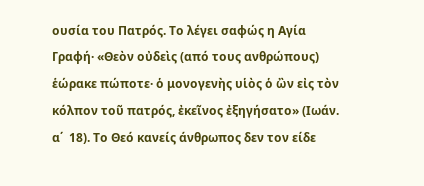ουσία του Πατρός. Το λέγει σαφώς η Αγία Γραφή· «Θεὸν οὐδεὶς (από τους ανθρώπους) ἑώρακε πώποτε· ὁ μονογενὴς υἱὸς ὁ ὢν εἰς τὸν κόλπον τοῦ πατρός, ἐκεῖνος ἐξηγήσατο» (Ιωάν. α΄  18). Το Θεό κανείς άνθρωπος δεν τον είδε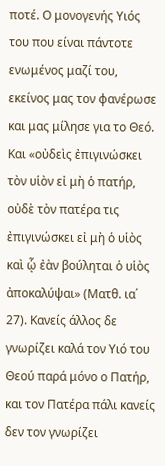ποτέ. Ο μονογενής Υιός του που είναι πάντοτε ενωμένος μαζί του, εκείνος μας τον φανέρωσε και μας μίλησε για το Θεό. Και «οὐδεὶς ἐπιγινώσκει τὸν υἱὸν εἰ μὴ ὁ πατήρ, οὐδὲ τὸν πατέρα τις ἐπιγινώσκει εἰ μὴ ὁ υἱὸς καὶ ᾧ ἐὰν βούληται ὁ υἱὸς ἀποκαλύψαι» (Ματθ. ια΄ 27). Κανείς άλλος δε γνωρίζει καλά τον Υιό του Θεού παρά μόνο ο Πατήρ, και τον Πατέρα πάλι κανείς δεν τον γνωρίζει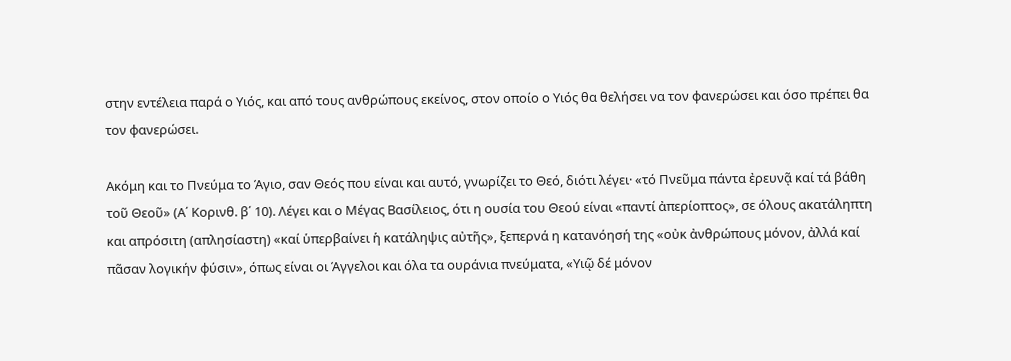στην εντέλεια παρά ο Υιός, και από τους ανθρώπους εκείνος, στον οποίο ο Υιός θα θελήσει να τον φανερώσει και όσο πρέπει θα τον φανερώσει.

Ακόμη και το Πνεύμα το Άγιο, σαν Θεός που είναι και αυτό, γνωρίζει το Θεό, διότι λέγει· «τό Πνεῦμα πάντα ἐρευνᾷ καί τά βάθη τοῦ Θεοῦ» (Α΄ Κορινθ. β΄ 10). Λέγει και ο Μέγας Βασίλειος, ότι η ουσία του Θεού είναι «παντί ἀπερίοπτος», σε όλους ακατάληπτη και απρόσιτη (απλησίαστη) «καί ὑπερβαίνει ἡ κατάληψις αὐτῆς», ξεπερνά η κατανόησή της «οὐκ ἀνθρώπους μόνον, ἀλλά καί πᾶσαν λογικήν φύσιν», όπως είναι οι Άγγελοι και όλα τα ουράνια πνεύματα, «Υιῷ δέ μόνον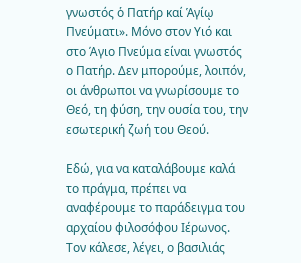γνωστός ὁ Πατήρ καί Ἁγίῳ Πνεύματι». Μόνο στον Υιό και στο Άγιο Πνεύμα είναι γνωστός ο Πατήρ. Δεν μπορούμε, λοιπόν, οι άνθρωποι να γνωρίσουμε το Θεό, τη φύση, την ουσία του, την εσωτερική ζωή του Θεού.

Εδώ, για να καταλάβουμε καλά το πράγμα, πρέπει να αναφέρουμε το παράδειγμα του αρχαίου φιλοσόφου Ιέρωνος. Τον κάλεσε, λέγει, ο βασιλιάς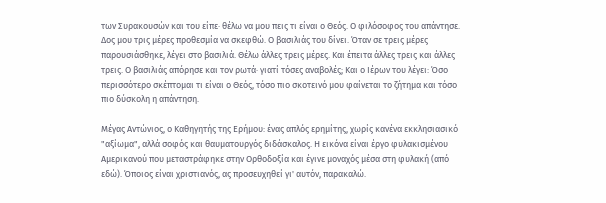των Συρακουσών και του είπε· θέλω να μου πεις τι είναι ο Θεός. Ο φιλόσοφος του απάντησε. Δος μου τρις μέρες προθεσμία να σκεφθώ. Ο βασιλιάς του δίνει. Όταν σε τρεις μέρες παρουσιάσθηκε, λέγει στο βασιλιά. Θέλω άλλες τρεις μέρες. Και έπειτα άλλες τρεις και άλλες τρεις. Ο βασιλιάς απόρησε και τον ρωτά· γιατί τόσες αναβολές; Και ο Ιέρων του λέγει: Όσο περισσότερο σκέπτομαι τι είναι ο Θεός, τόσο πιο σκοτεινό μου φαίνεται το ζήτημα και τόσο πιο δύσκολη η απάντηση.

Μέγας Αντώνιος, ο Καθηγητής της Ερήμου: ένας απλός ερημίτης, χωρίς κανένα εκκλησιασικό "αξίωμα", αλλά σοφός και θαυματουργός διδάσκαλος. Η εικόνα είναι έργο φυλακισμένου Αμερικανού που μεταστράφηκε στην Ορθοδοξία και έγινε μοναχός μέσα στη φυλακή (από εδώ). Όποιος είναι χριστιανός, ας προσευχηθεί γι' αυτόν, παρακαλώ.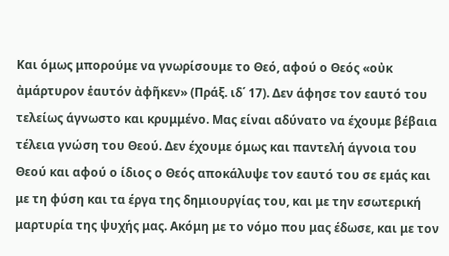Και όμως μπορούμε να γνωρίσουμε το Θεό, αφού ο Θεός «οὐκ ἀμάρτυρον ἑαυτόν ἀφῆκεν» (Πράξ. ιδ΄ 17). Δεν άφησε τον εαυτό του τελείως άγνωστο και κρυμμένο. Μας είναι αδύνατο να έχουμε βέβαια τέλεια γνώση του Θεού. Δεν έχουμε όμως και παντελή άγνοια του Θεού και αφού ο ίδιος ο Θεός αποκάλυψε τον εαυτό του σε εμάς και με τη φύση και τα έργα της δημιουργίας του, και με την εσωτερική μαρτυρία της ψυχής μας. Ακόμη με το νόμο που μας έδωσε, και με τον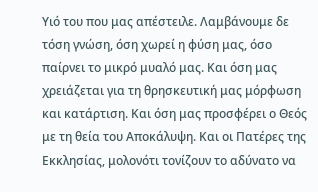Υιό του που μας απέστειλε. Λαμβάνουμε δε τόση γνώση, όση χωρεί η φύση μας, όσο παίρνει το μικρό μυαλό μας. Και όση μας χρειάζεται για τη θρησκευτική μας μόρφωση και κατάρτιση. Και όση μας προσφέρει ο Θεός με τη θεία του Αποκάλυψη. Και οι Πατέρες της Εκκλησίας, μολονότι τονίζουν το αδύνατο να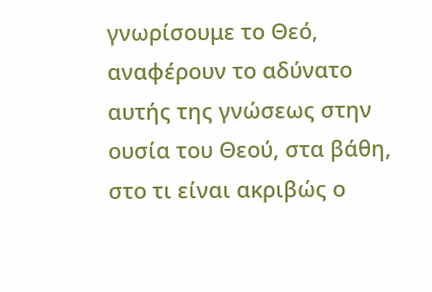γνωρίσουμε το Θεό, αναφέρουν το αδύνατο αυτής της γνώσεως στην ουσία του Θεού, στα βάθη, στο τι είναι ακριβώς ο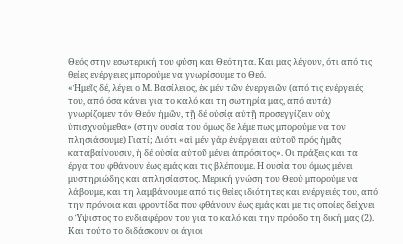Θεός στην εσωτερική του φύση και Θεότητα. Και μας λέγουν, ότι από τις θείες ενέργειες μπορούμε να γνωρίσουμε το Θεό.
«Ἡμεῖς δέ, λέγει ο Μ. Βασίλειος, ἐκ μέν τῶν ἐνεργειῶν (από τις ενέργειές του, από όσα κάνει για το καλό και τη σωτηρία μας, από αυτά) γνωρίζομεν τόν Θεόν ἡμῶν, τῇ δέ οὐσίᾳ αὐτῇ προσεγγίζειν οὐχ ὑπισχνούμεθα» (στην ουσία του όμως δε λέμε πως μπορούμε να τον πλησιάσουμε) Γιατί; Διότι «αἱ μέν γάρ ἐνέργειαι αὐτοῦ πρός ἡμᾶς καταβαίνουσιν, ἡ δέ οὐσία αὐτοῦ μένει ἀπρόσιτος». Οι πράξεις και τα έργα του φθάνουν έως εμάς και τις βλέπουμε. Η ουσία του όμως μένει μυστηριώδης και απλησίαστος. Μερική γνώση του Θεού μπορούμε να λάβουμε, και τη λαμβάνουμε από τις θείες ιδιότητες και ενέργειές του, από την πρόνοια και φροντίδα που φθάνουν έως εμάς και με τις οποίες δείχνει ο Ύψιστος το ενδιαφέρον του για το καλό και την πρόοδο τη δική μας (2).
Και τούτο το διδάσκουν οι άγιοι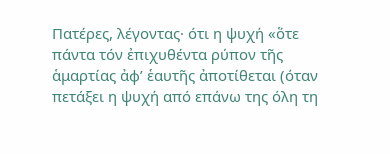Πατέρες, λέγοντας· ότι η ψυχή «ὅτε πάντα τόν ἐπιχυθέντα ρύπον τῆς ἁμαρτίας ἀφ’ ἑαυτῆς ἀποτίθεται (όταν πετάξει η ψυχή από επάνω της όλη τη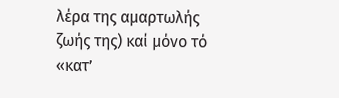λέρα της αμαρτωλής ζωής της) καί μόνο τό «κατ’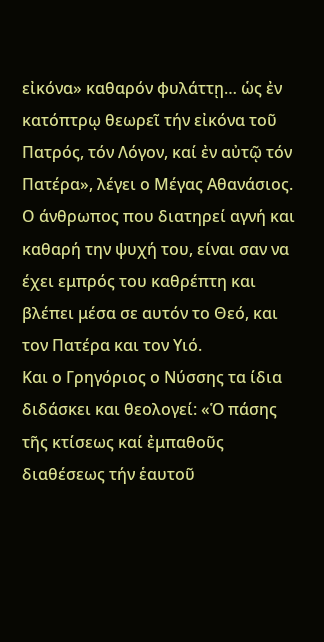εἰκόνα» καθαρόν φυλάττῃ… ὡς ἐν κατόπτρῳ θεωρεῖ τήν εἰκόνα τοῦ Πατρός, τόν Λόγον, καί ἐν αὐτῷ τόν Πατέρα», λέγει ο Μέγας Αθανάσιος. Ο άνθρωπος που διατηρεί αγνή και καθαρή την ψυχή του, είναι σαν να έχει εμπρός του καθρέπτη και βλέπει μέσα σε αυτόν το Θεό, και τον Πατέρα και τον Υιό.
Και ο Γρηγόριος ο Νύσσης τα ίδια διδάσκει και θεολογεί: «Ὁ πάσης τῆς κτίσεως καί ἐμπαθοῦς διαθέσεως τήν ἑαυτοῦ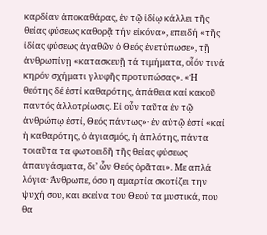καρδίαν ἀποκαθάρας, ἐν τῷ ἰδίῳ κάλλει τῆς θείας φύσεως καθορᾷ τήν εἰκόνα», επειδή «τῆς ἰδίας φύσεως ἀγαθῶν ὁ Θεός ἐνετύπωσε», τῇ ἀνθρωπίνῃ «κατασκευῇ τά τιμήματα, οἷόν τινά κηρόν σχήματι γλυφῆς προτυπώσας». «Ἡ θεότης δέ ἐστί καθαρότης, ἀπάθεια καί κακοῦ παντός ἀλλοτρίωσις. Εἰ οὖν ταῦτα ἐν τῷ ἀνθρώπῳ ἐστί, Θεός πάντως»· ἐν αὐτῷ ἐστί «καί ἡ καθαρότης, ὁ ἀγιασμός, ἡ ἁπλότης, πάντα τοιαῦτα τα φωτοειδῆ τῆς θείας φύσεως ἀπαυγάσματα, δι’ ὧν Θεός ὁρᾶται». Με απλά λόγια· Άνθρωπε, όσο η αμαρτία σκοτίζει την ψυχή σου, και εκείνα του Θεού τα μυστικά, που θα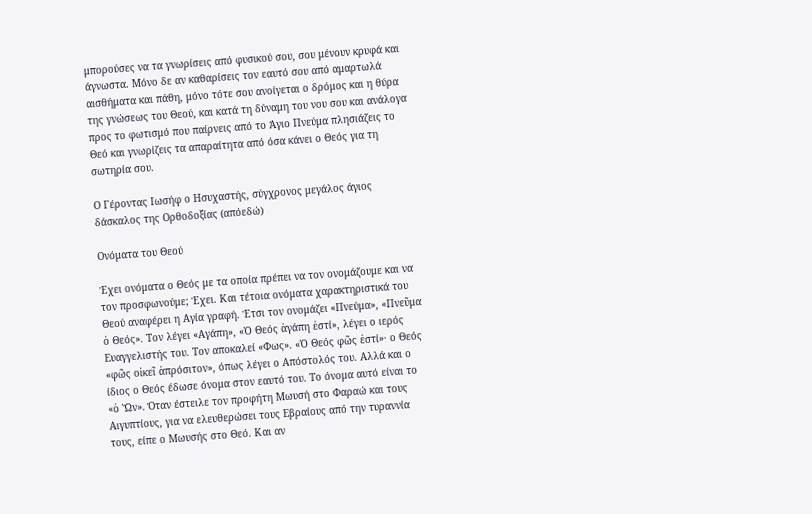μπορούσες να τα γνωρίσεις από φυσικού σου, σου μένουν κρυφά και άγνωστα. Μόνο δε αν καθαρίσεις τον εαυτό σου από αμαρτωλά αισθήματα και πάθη, μόνο τότε σου ανοίγεται ο δρόμος και η θύρα της γνώσεως του Θεού, και κατά τη δύναμη του νου σου και ανάλογα προς το φωτισμό που παίρνεις από το Άγιο Πνεύμα πλησιάζεις το Θεό και γνωρίζεις τα απαραίτητα από όσα κάνει ο Θεός για τη σωτηρία σου.

Ο Γέροντας Ιωσήφ ο Ησυχαστής, σύγχρονος μεγάλος άγιος δάσκαλος της Ορθοδοξίας (απόεδώ)

Ονόματα του Θεού

Έχει ονόματα ο Θεός με τα οποία πρέπει να τον ονομάζουμε και να τον προσφωνούμε; Έχει. Και τέτοια ονόματα χαρακτηριστικά του Θεού αναφέρει η Αγία γραφή. Έτσι τον ονομάζει «Πνεύμα», «Πνεῦμα ὁ Θεός». Τον λέγει «Αγάπη», «Ὁ Θεός ἀγάπη ἐστί», λέγει ο ιερός Ευαγγελιστής του. Τον αποκαλεί «Φως». «Ὁ Θεός φῶς ἐστί»· ο Θεός «φῶς οἰκεῖ ἀπρόσιτον», όπως λέγει ο Απόστολός του. Αλλά και ο ίδιος ο Θεός έδωσε όνομα στον εαυτό του. Το όνομα αυτό είναι το «ὁ Ὤν». Όταν έστειλε τον προφήτη Μωυσή στο Φαραώ και τους Αιγυπτίους, για να ελευθερώσει τους Εβραίους από την τυραννία τους, είπε ο Μωυσής στο Θεό. Και αν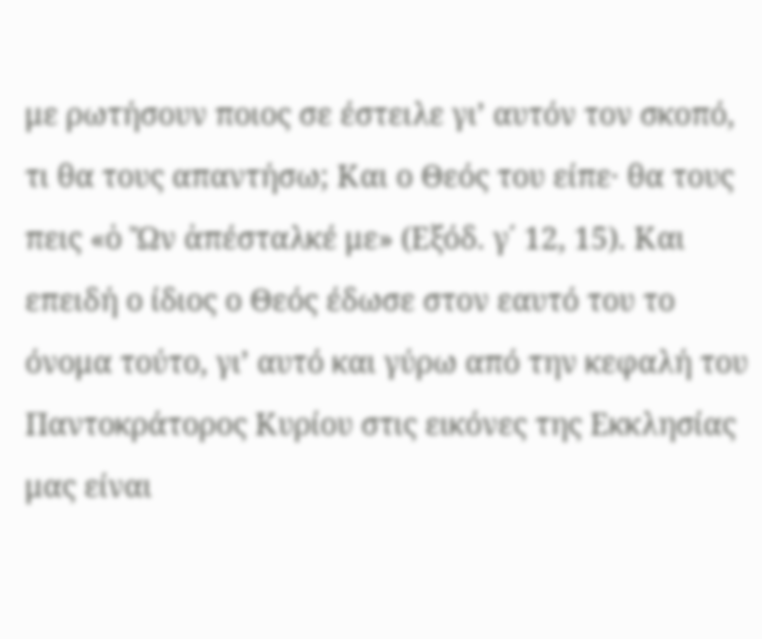με ρωτήσουν ποιος σε έστειλε γι’ αυτόν τον σκοπό, τι θα τους απαντήσω; Και ο Θεός του είπε· θα τους πεις «ὁ Ὤν ἀπέσταλκέ με» (Εξόδ. γ΄ 12, 15). Και επειδή ο ίδιος ο Θεός έδωσε στον εαυτό του το όνομα τούτο, γι’ αυτό και γύρω από την κεφαλή του Παντοκράτορος Κυρίου στις εικόνες της Εκκλησίας μας είναι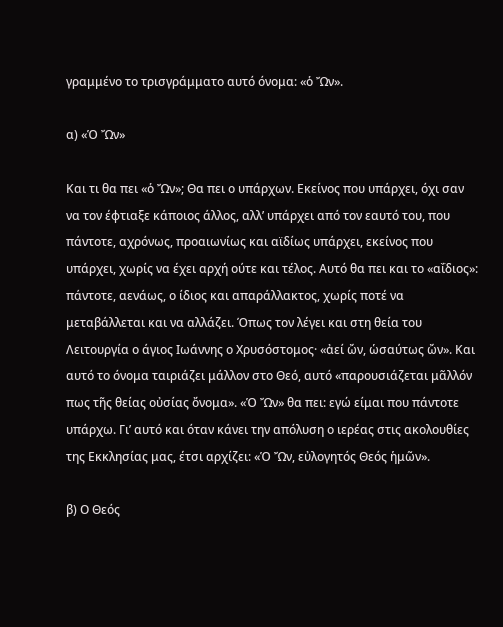γραμμένο το τρισγράμματο αυτό όνομα: «ὁ Ὤν».

α) «Ὁ Ὤν»

Και τι θα πει «ὁ Ὤν»; Θα πει ο υπάρχων. Εκείνος που υπάρχει, όχι σαν να τον έφτιαξε κάποιος άλλος, αλλ’ υπάρχει από τον εαυτό του, που πάντοτε, αχρόνως, προαιωνίως και αϊδίως υπάρχει, εκείνος που υπάρχει, χωρίς να έχει αρχή ούτε και τέλος. Αυτό θα πει και το «αΐδιος»: πάντοτε, αενάως, ο ίδιος και απαράλλακτος, χωρίς ποτέ να μεταβάλλεται και να αλλάζει. Όπως τον λέγει και στη θεία του Λειτουργία ο άγιος Ιωάννης ο Χρυσόστομος· «ἀεί ὤν, ὡσαύτως ὤν». Και αυτό το όνομα ταιριάζει μάλλον στο Θεό, αυτό «παρουσιάζεται μᾶλλόν πως τῆς θείας οὐσίας ὄνομα». «Ὁ Ὤν» θα πει: εγώ είμαι που πάντοτε υπάρχω. Γι’ αυτό και όταν κάνει την απόλυση ο ιερέας στις ακολουθίες της Εκκλησίας μας, έτσι αρχίζει: «Ὁ Ὤν, εὐλογητός Θεός ἡμῶν».

β) Ο Θεός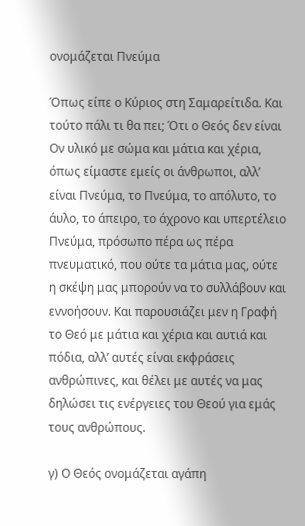ονομάζεται Πνεύμα

Όπως είπε ο Κύριος στη Σαμαρείτιδα. Και τούτο πάλι τι θα πει; Ότι ο Θεός δεν είναι Ον υλικό με σώμα και μάτια και χέρια, όπως είμαστε εμείς οι άνθρωποι, αλλ’ είναι Πνεύμα, το Πνεύμα, το απόλυτο, το άυλο, το άπειρο, το άχρονο και υπερτέλειο Πνεύμα, πρόσωπο πέρα ως πέρα πνευματικό, που ούτε τα μάτια μας, ούτε η σκέψη μας μπορούν να το συλλάβουν και εννοήσουν. Και παρουσιάζει μεν η Γραφή το Θεό με μάτια και χέρια και αυτιά και πόδια, αλλ’ αυτές είναι εκφράσεις ανθρώπινες, και θέλει με αυτές να μας δηλώσει τις ενέργειες του Θεού για εμάς τους ανθρώπους.

γ) Ο Θεός ονομάζεται αγάπη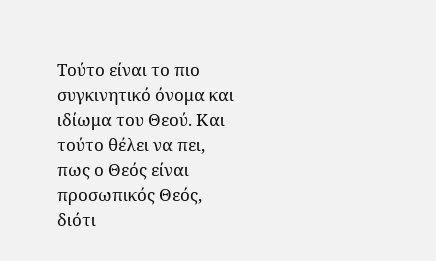Τούτο είναι το πιο συγκινητικό όνομα και ιδίωμα του Θεού. Και τούτο θέλει να πει, πως ο Θεός είναι προσωπικός Θεός, διότι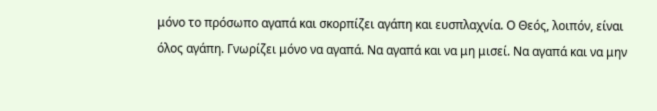μόνο το πρόσωπο αγαπά και σκορπίζει αγάπη και ευσπλαχνία. Ο Θεός, λοιπόν, είναι όλος αγάπη. Γνωρίζει μόνο να αγαπά. Να αγαπά και να μη μισεί. Να αγαπά και να μην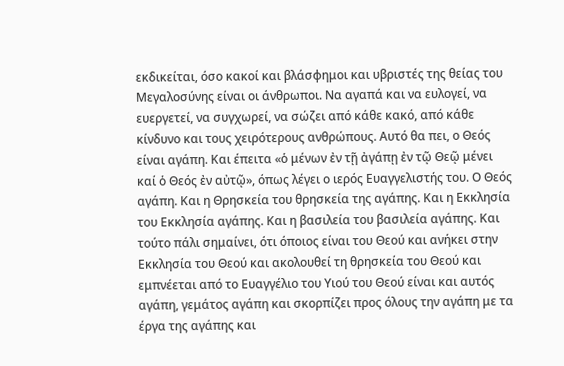εκδικείται, όσο κακοί και βλάσφημοι και υβριστές της θείας του Μεγαλοσύνης είναι οι άνθρωποι. Να αγαπά και να ευλογεί, να ευεργετεί, να συγχωρεί, να σώζει από κάθε κακό, από κάθε κίνδυνο και τους χειρότερους ανθρώπους. Αυτό θα πει, ο Θεός είναι αγάπη. Και έπειτα «ὁ μένων ἐν τῇ ἀγάπῃ ἐν τῷ Θεῷ μένει καί ὁ Θεός ἐν αὐτῷ», όπως λέγει ο ιερός Ευαγγελιστής του. Ο Θεός αγάπη. Και η Θρησκεία του θρησκεία της αγάπης. Και η Εκκλησία του Εκκλησία αγάπης. Και η βασιλεία του βασιλεία αγάπης. Και τούτο πάλι σημαίνει, ότι όποιος είναι του Θεού και ανήκει στην Εκκλησία του Θεού και ακολουθεί τη θρησκεία του Θεού και εμπνέεται από το Ευαγγέλιο του Υιού του Θεού είναι και αυτός αγάπη, γεμάτος αγάπη και σκορπίζει προς όλους την αγάπη με τα έργα της αγάπης και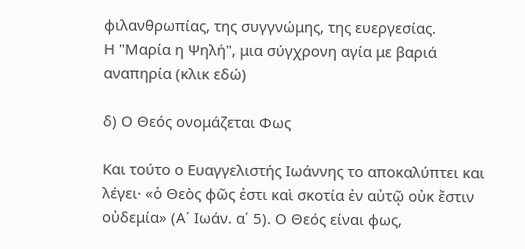φιλανθρωπίας, της συγγνώμης, της ευεργεσίας.
Η "Μαρία η Ψηλή", μια σύγχρονη αγία με βαριά αναπηρία (κλικ εδώ)

δ) Ο Θεός ονομάζεται Φως

Και τούτο ο Ευαγγελιστής Ιωάννης το αποκαλύπτει και λέγει· «ὁ Θεὸς φῶς ἐστι καὶ σκοτία ἐν αὐτῷ οὐκ ἔστιν οὐδεμία» (Α΄ Ιωάν. α΄ 5). Ο Θεός είναι φως,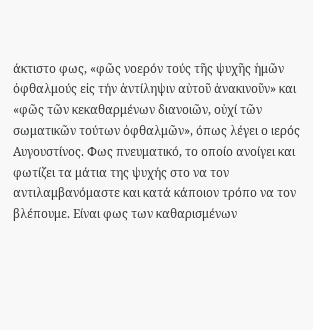άκτιστο φως, «φῶς νοερόν τούς τῆς ψυχῆς ἡμῶν ὀφθαλμούς εἰς τήν ἀντίληψιν αὐτοῦ ἀνακινοῦν» και «φῶς τῶν κεκαθαρμένων διανοιῶν, οὐχί τῶν σωματικῶν τούτων ὀφθαλμῶν», όπως λέγει ο ιερός Αυγουστίνος. Φως πνευματικό, το οποίο ανοίγει και φωτίζει τα μάτια της ψυχής στο να τον αντιλαμβανόμαστε και κατά κάποιον τρόπο να τον βλέπουμε. Είναι φως των καθαρισμένων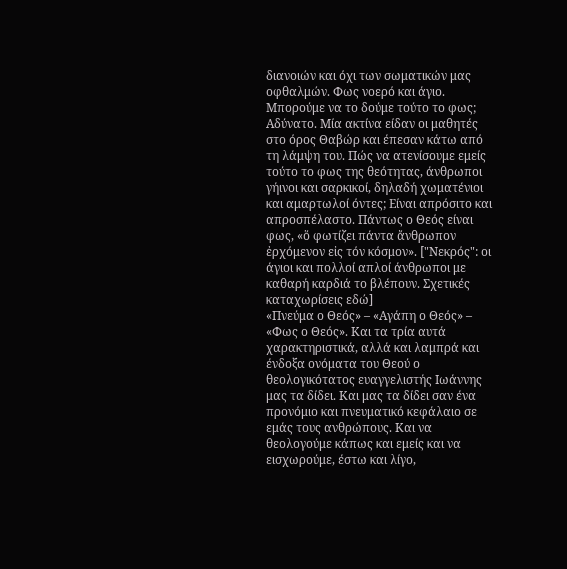διανοιών και όχι των σωματικών μας οφθαλμών. Φως νοερό και άγιο. Μπορούμε να το δούμε τούτο το φως; Αδύνατο. Μία ακτίνα είδαν οι μαθητές στο όρος Θαβώρ και έπεσαν κάτω από τη λάμψη του. Πώς να ατενίσουμε εμείς τούτο το φως της θεότητας, άνθρωποι γήινοι και σαρκικοί, δηλαδή χωματένιοι και αμαρτωλοί όντες; Είναι απρόσιτο και απροσπέλαστο. Πάντως ο Θεός είναι φως, «ὅ φωτίζει πάντα ἄνθρωπον ἐρχόμενον εἰς τόν κόσμον». ["Νεκρός": οι άγιοι και πολλοί απλοί άνθρωποι με καθαρή καρδιά το βλέπουν. Σχετικές καταχωρίσεις εδώ]
«Πνεύμα ο Θεός» – «Αγάπη ο Θεός» – «Φως ο Θεός». Και τα τρία αυτά χαρακτηριστικά, αλλά και λαμπρά και ένδοξα ονόματα του Θεού ο θεολογικότατος ευαγγελιστής Ιωάννης μας τα δίδει. Και μας τα δίδει σαν ένα προνόμιο και πνευματικό κεφάλαιο σε εμάς τους ανθρώπους. Και να θεολογούμε κάπως και εμείς και να εισχωρούμε, έστω και λίγο,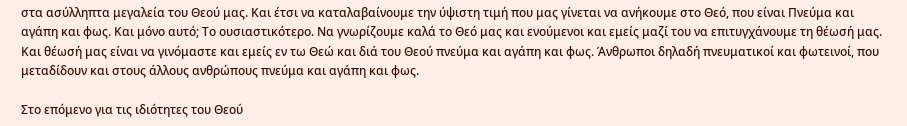στα ασύλληπτα μεγαλεία του Θεού μας. Και έτσι να καταλαβαίνουμε την ύψιστη τιμή που μας γίνεται να ανήκουμε στο Θεό, που είναι Πνεύμα και αγάπη και φως. Και μόνο αυτό; Το ουσιαστικότερο. Να γνωρίζουμε καλά το Θεό μας και ενούμενοι και εμείς μαζί του να επιτυγχάνουμε τη θέωσή μας. Και θέωσή μας είναι να γινόμαστε και εμείς εν τω Θεώ και διά του Θεού πνεύμα και αγάπη και φως. Άνθρωποι δηλαδή πνευματικοί και φωτεινοί, που μεταδίδουν και στους άλλους ανθρώπους πνεύμα και αγάπη και φως.

Στο επόμενο για τις ιδιότητες του Θεού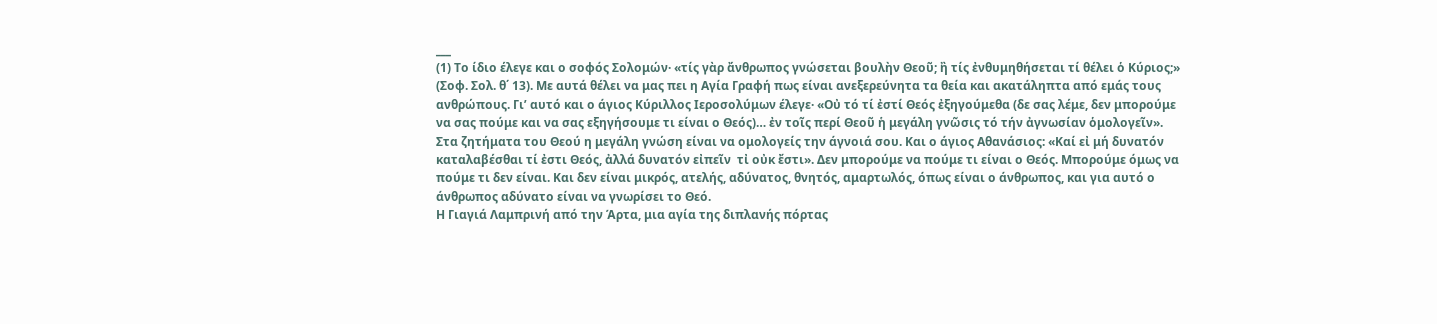___
(1) Το ίδιο έλεγε και ο σοφός Σολομών· «τίς γὰρ ἄνθρωπος γνώσεται βουλὴν Θεοῦ; ἢ τίς ἐνθυμηθήσεται τί θέλει ὁ Κύριος;» (Σοφ. Σολ. θ΄ 13). Με αυτά θέλει να μας πει η Αγία Γραφή πως είναι ανεξερεύνητα τα θεία και ακατάληπτα από εμάς τους ανθρώπους. Γι’ αυτό και ο άγιος Κύριλλος Ιεροσολύμων έλεγε· «Οὐ τό τί ἐστί Θεός ἐξηγούμεθα (δε σας λέμε, δεν μπορούμε να σας πούμε και να σας εξηγήσουμε τι είναι ο Θεός)… ἐν τοῖς περί Θεοῦ ἡ μεγάλη γνῶσις τό τήν ἀγνωσίαν ὁμολογεῖν». Στα ζητήματα του Θεού η μεγάλη γνώση είναι να ομολογείς την άγνοιά σου. Και ο άγιος Αθανάσιος: «Καί εἰ μή δυνατόν καταλαβέσθαι τί ἐστι Θεός, ἀλλά δυνατόν εἰπεῖν  τἰ οὐκ ἔστι». Δεν μπορούμε να πούμε τι είναι ο Θεός. Μπορούμε όμως να πούμε τι δεν είναι. Και δεν είναι μικρός, ατελής, αδύνατος, θνητός, αμαρτωλός, όπως είναι ο άνθρωπος, και για αυτό ο άνθρωπος αδύνατο είναι να γνωρίσει το Θεό.
Η Γιαγιά Λαμπρινή από την Άρτα, μια αγία της διπλανής πόρτας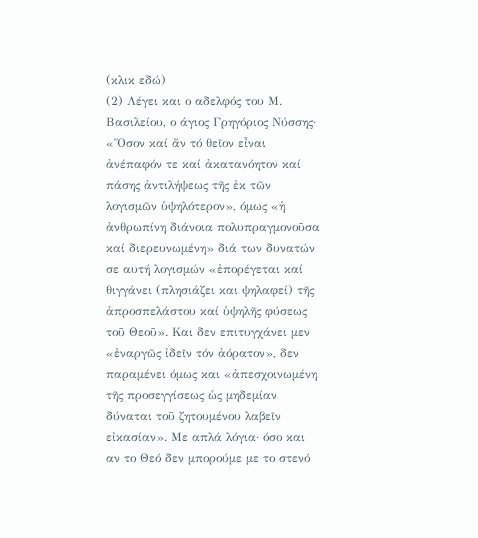(κλικ εδώ)
(2) Λέγει και ο αδελφός του Μ. Βασιλείου, ο άγιος Γρηγόριος Νύσσης· «Ὅσον καί ἄν τό θεῖον εἶναι ἀνέπαφόν τε καί ἀκατανόητον καί πάσης ἀντιλήψεως τῆς ἐκ τῶν λογισμῶν ὑψηλότερον», όμως «ἡ ἀνθρωπίνη διάνοια πολυπραγμονοῦσα καί διερευνωμένη» διά των δυνατών σε αυτή λογισμών «ἐπορέγεται καί θιγγάνει (πλησιάζει και ψηλαφεί) τῆς ἀπροσπελάστου καί ὑψηλῆς φύσεως τοῦ Θεοῦ». Και δεν επιτυγχάνει μεν «ἐναργῶς ἰδεῖν τόν ἀόρατον», δεν παραμένει όμως και «ἀπεσχοινωμένη τῆς προσεγγίσεως ὡς μηδεμίαν δύναται τοῦ ζητουμένου λαβεῖν εἰκασίαν». Με απλά λόγια· όσο και αν το Θεό δεν μπορούμε με το στενό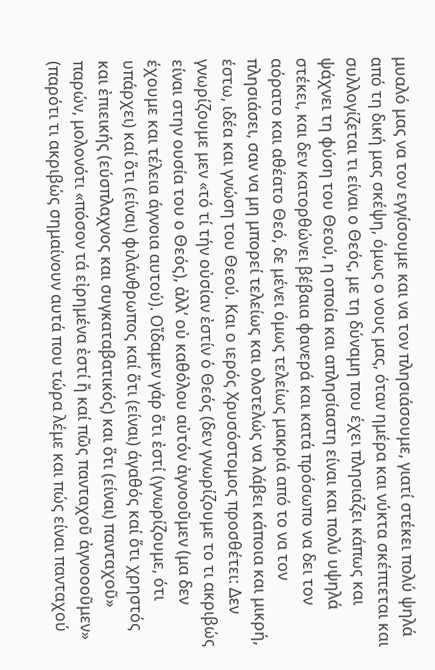μυαλό μας να τον εγγίσουμε και να τον πλησιάσουμε, γιατί στέκει πολύ ψηλά από τη δική μας σκέψη, όμως ο νους μας, όταν ημέρα και νύκτα σκέπτεται και συλλογίζεται τι είναι ο Θεός, με τη δύναμη που έχει πλησιάζει κάπως και ψάχνει τη φύση του Θεού, η οποία και απλησίαστη είναι και πολύ υψηλά στέκει, και δεν κατορθώνει βέβαια φανερά και κατά πρόσωπο να δει τον αόρατο και αθέατο Θεό, δε μένει όμως τελείως μακριά από το να τον πλησιάσει, σαν να μη μπορεί τελείως και ολοτελώς να λάβει κάποια και μικρή, έστω, ιδέα και γνώση του Θεού. Και ο ιερός Χρυσόστομος προσθέτει: Δεν γνωρίζουμε μεν «τό τί τήν οὐσίαν ἐστίν ὁ Θεός (δεν γνωρίζουμε το τι ακριβώς είναι στην ουσία του ο Θεός), ἀλλ’ οὐ καθόλου αὐτόν ἀγνοοῦμεν (μα δεν έχουμε και τέλεια άγνοια αυτού). Οἴδαμεν γάρ ὅτι ἐστί (γνωρίζουμε, ότι υπάρχει) καί ὅτι (είναι) φιλάνθρωπος καί ὅτι (είναι) άγαθός καί ὅτι χρηστός και ἐπιεικής (εύσπλαχνος και συγκαταβατικός) και ὅτι (είναι) πανταχοῦ» παρών, μολονότι «πόσον τά εἰρημένα ἐστί ἤ καί πῶς πανταχοῦ ἀγνοοοῦμεν» (παρότι τι ακριβώς σημαίνουν αυτά που τώρα λέμε και πώς είναι πανταχού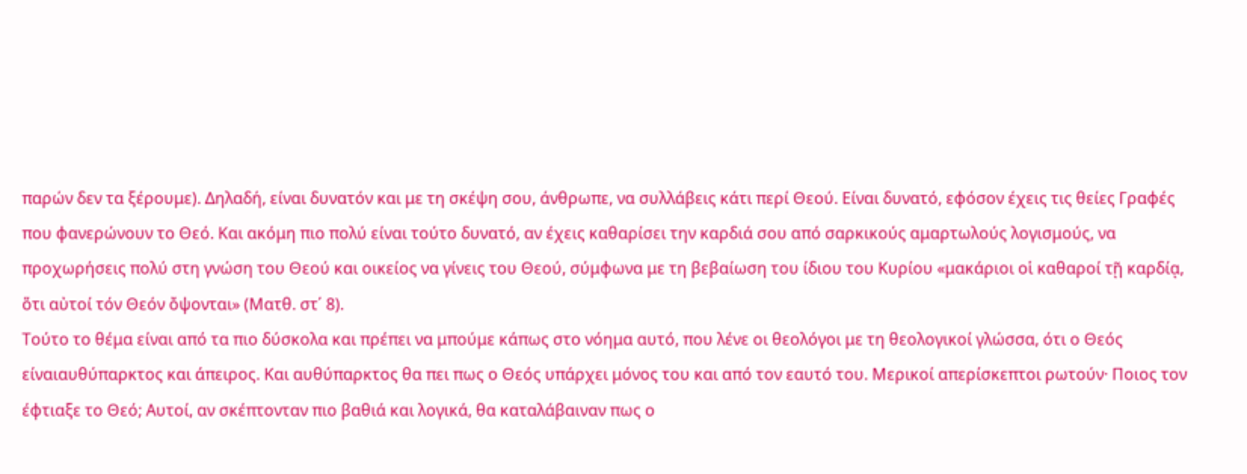παρών δεν τα ξέρουμε). Δηλαδή, είναι δυνατόν και με τη σκέψη σου, άνθρωπε, να συλλάβεις κάτι περί Θεού. Είναι δυνατό, εφόσον έχεις τις θείες Γραφές που φανερώνουν το Θεό. Και ακόμη πιο πολύ είναι τούτο δυνατό, αν έχεις καθαρίσει την καρδιά σου από σαρκικούς αμαρτωλούς λογισμούς, να προχωρήσεις πολύ στη γνώση του Θεού και οικείος να γίνεις του Θεού, σύμφωνα με τη βεβαίωση του ίδιου του Κυρίου «μακάριοι οἱ καθαροί τῇ καρδίᾳ, ὅτι αὐτοί τόν Θεόν ὄψονται» (Ματθ. στ΄ 8).
Τούτο το θέμα είναι από τα πιο δύσκολα και πρέπει να μπούμε κάπως στο νόημα αυτό, που λένε οι θεολόγοι με τη θεολογικοί γλώσσα, ότι ο Θεός είναιαυθύπαρκτος και άπειρος. Και αυθύπαρκτος θα πει πως ο Θεός υπάρχει μόνος του και από τον εαυτό του. Μερικοί απερίσκεπτοι ρωτούν· Ποιος τον έφτιαξε το Θεό; Αυτοί, αν σκέπτονταν πιο βαθιά και λογικά, θα καταλάβαιναν πως ο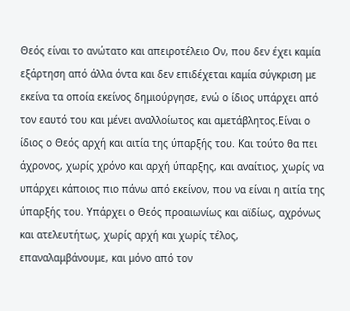Θεός είναι το ανώτατο και απειροτέλειο Ον, που δεν έχει καμία εξάρτηση από άλλα όντα και δεν επιδέχεται καμία σύγκριση με εκείνα τα οποία εκείνος δημιούργησε, ενώ ο ίδιος υπάρχει από τον εαυτό του και μένει αναλλοίωτος και αμετάβλητος.Είναι ο ίδιος ο Θεός αρχή και αιτία της ύπαρξής του. Και τούτο θα πει άχρονος, χωρίς χρόνο και αρχή ύπαρξης, και αναίτιος, χωρίς να υπάρχει κάποιος πιο πάνω από εκείνον, που να είναι η αιτία της ύπαρξής του. Υπάρχει ο Θεός προαιωνίως και αϊδίως, αχρόνως και ατελευτήτως, χωρίς αρχή και χωρίς τέλος, επαναλαμβάνουμε, και μόνο από τον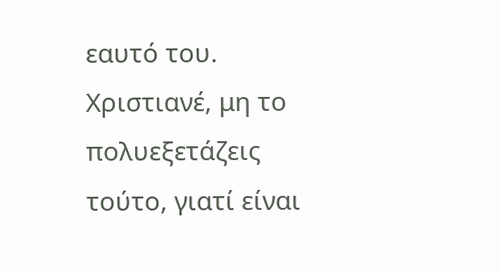εαυτό του. Χριστιανέ, μη το πολυεξετάζεις τούτο, γιατί είναι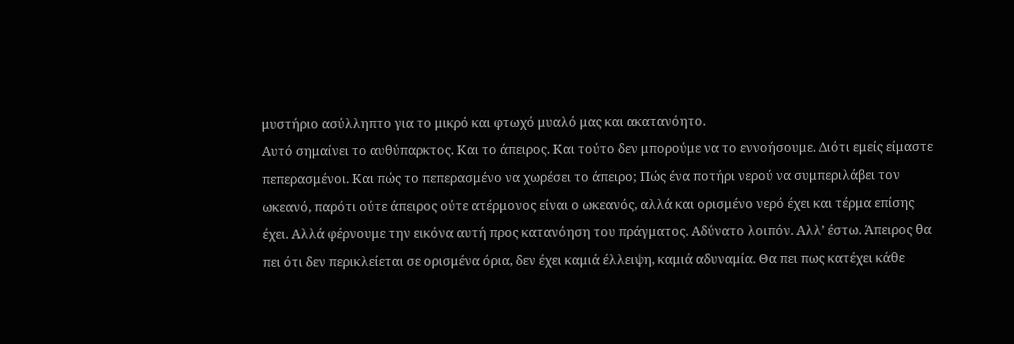μυστήριο ασύλληπτο για το μικρό και φτωχό μυαλό μας και ακατανόητο.
Αυτό σημαίνει το αυθύπαρκτος. Και το άπειρος. Και τούτο δεν μπορούμε να το εννοήσουμε. Διότι εμείς είμαστε πεπερασμένοι. Και πώς το πεπερασμένο να χωρέσει το άπειρο; Πώς ένα ποτήρι νερού να συμπεριλάβει τον ωκεανό, παρότι ούτε άπειρος ούτε ατέρμονος είναι ο ωκεανός, αλλά και ορισμένο νερό έχει και τέρμα επίσης έχει. Αλλά φέρνουμε την εικόνα αυτή προς κατανόηση του πράγματος. Αδύνατο λοιπόν. Αλλ’ έστω. Άπειρος θα πει ότι δεν περικλείεται σε ορισμένα όρια, δεν έχει καμιά έλλειψη, καμιά αδυναμία. Θα πει πως κατέχει κάθε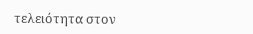τελειότητα στον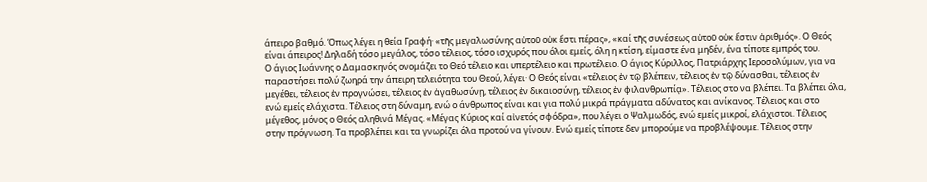άπειρο βαθμό. Όπως λέγει η θεία Γραφή· «τῆς μεγαλωσύνης αὐτοῦ οὐκ ἔστι πέρας», «καί τῆς συνέσεως αὐτοῦ οὐκ ἔστιν ἀριθμός». Ο Θεός είναι άπειρος! Δηλαδή τόσο μεγάλος, τόσο τέλειος, τόσο ισχυρός που όλοι εμείς, όλη η κτίση, είμαστε ένα μηδέν, ένα τίποτε εμπρός του.
Ο άγιος Ιωάννης ο Δαμασκηνός ονομάζει το Θεό τέλειο και υπερτέλειο και πρωτέλειο. Ο άγιος Κύριλλος, Πατριάρχης Ιεροσολύμων, για να παραστήσει πολύ ζωηρά την άπειρη τελειότητα του Θεού, λέγει· Ο Θεός είναι «τέλειος ἐν τῷ βλέπειν, τέλειος ἐν τῷ δύνασθαι, τέλειος ἐν μεγέθει, τέλειος ἐν προγνώσει, τέλειος ἐν ἀγαθωσύνῃ, τέλειος ἐν δικαιοσύνῃ, τέλειος ἐν φιλανθρωπίᾳ». Τέλειος στο να βλέπει. Τα βλέπει όλα, ενώ εμείς ελάχιστα. Τέλειος στη δύναμη, ενώ ο άνθρωπος είναι και για πολύ μικρά πράγματα αδύνατος και ανίκανος. Τέλειος και στο μέγεθος, μόνος ο Θεός αληθινά Μέγας. «Μέγας Κύριος καί αἰνετός σφόδρα», που λέγει ο Ψαλμωδός, ενώ εμείς μικροί, ελάχιστοι. Τέλειος στην πρόγνωση. Τα προβλέπει και τα γνωρίζει όλα προτού να γίνουν. Ενώ εμείς τίποτε δεν μπορούμε να προβλέψουμε. Τέλειος στην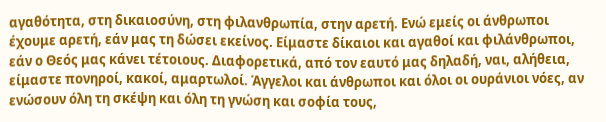αγαθότητα, στη δικαιοσύνη, στη φιλανθρωπία, στην αρετή. Ενώ εμείς οι άνθρωποι έχουμε αρετή, εάν μας τη δώσει εκείνος. Είμαστε δίκαιοι και αγαθοί και φιλάνθρωποι, εάν ο Θεός μας κάνει τέτοιους. Διαφορετικά, από τον εαυτό μας δηλαδή, ναι, αλήθεια, είμαστε πονηροί, κακοί, αμαρτωλοί. Άγγελοι και άνθρωποι και όλοι οι ουράνιοι νόες, αν ενώσουν όλη τη σκέψη και όλη τη γνώση και σοφία τους,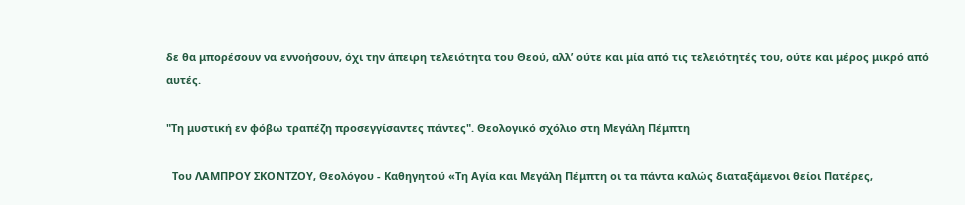δε θα μπορέσουν να εννοήσουν, όχι την άπειρη τελειότητα του Θεού, αλλ’ ούτε και μία από τις τελειότητές του, ούτε και μέρος μικρό από αυτές.

"Τη μυστική εν φόβω τραπέζη προσεγγίσαντες πάντες". Θεολογικό σχόλιο στη Μεγάλη Πέμπτη

  Του ΛΑΜΠΡΟΥ ΣΚΟΝΤΖΟΥ, Θεολόγου - Καθηγητού «Τη Αγία και Μεγάλη Πέμπτη οι τα πάντα καλώς διαταξάμενοι θείοι Πατέρες,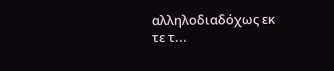αλληλοδιαδόχως εκ τε τ...